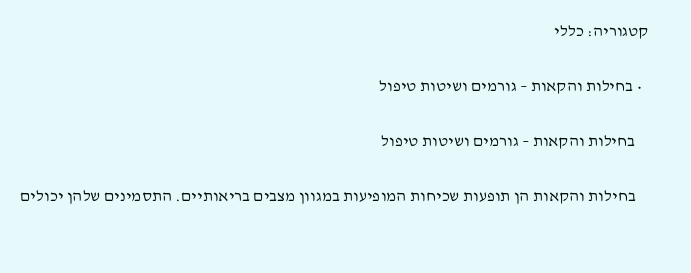קטגוריה: כללי

  • בחילות והקאות – גורמים ושיטות טיפול

    בחילות והקאות – גורמים ושיטות טיפול

    בחילות והקאות הן תופעות שכיחות המופיעות במגוון מצבים בריאותיים. התסמינים שלהן יכולים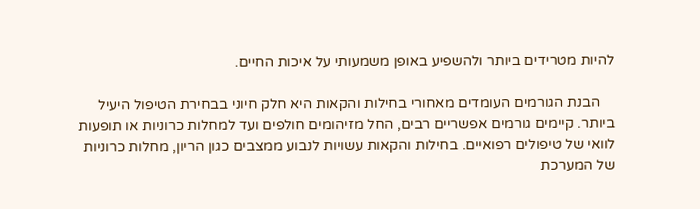להיות מטרידים ביותר ולהשפיע באופן משמעותי על איכות החיים.

    הבנת הגורמים העומדים מאחורי בחילות והקאות היא חלק חיוני בבחירת הטיפול היעיל ביותר. קיימים גורמים אפשריים רבים, החל מזיהומים חולפים ועד למחלות כרוניות או תופעות לוואי של טיפולים רפואיים. בחילות והקאות עשויות לנבוע ממצבים כגון הריון, מחלות כרוניות של המערכת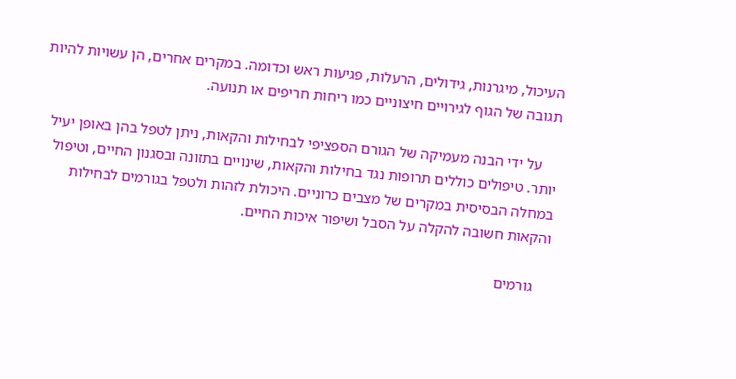העיכול, מיגרנות, גידולים, הרעלות, פגיעות ראש וכדומה. במקרים אחרים, הן עשויות להיות תגובה של הגוף לגירויים חיצוניים כמו ריחות חריפים או תנועה.

    על ידי הבנה מעמיקה של הגורם הספציפי לבחילות והקאות, ניתן לטפל בהן באופן יעיל יותר. טיפולים כוללים תרופות נגד בחילות והקאות, שינויים בתזונה ובסגנון החיים, וטיפול במחלה הבסיסית במקרים של מצבים כרוניים. היכולת לזהות ולטפל בגורמים לבחילות והקאות חשובה להקלה על הסבל ושיפור איכות החיים.

    גורמים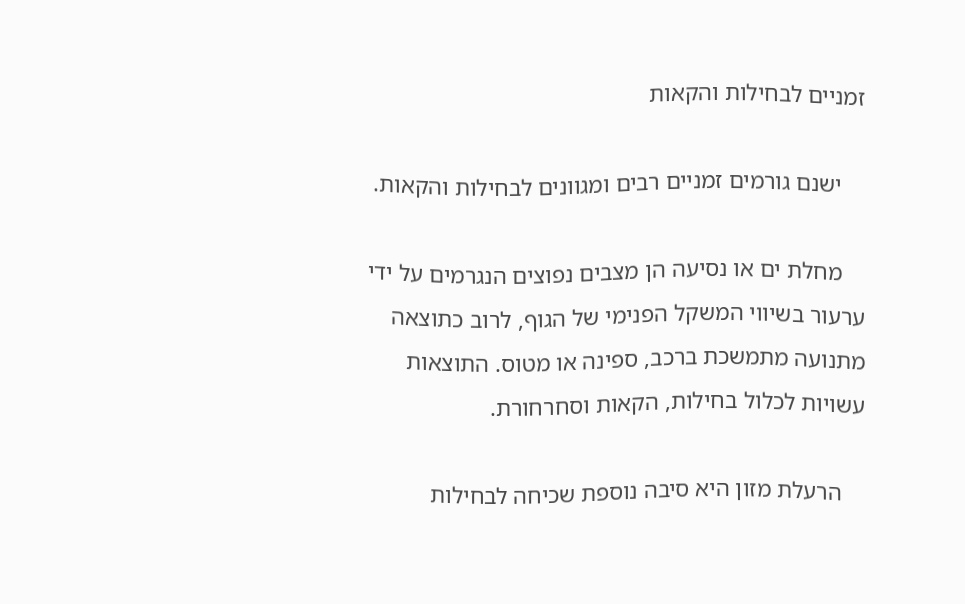זמניים לבחילות והקאות

    ישנם גורמים זמניים רבים ומגוונים לבחילות והקאות.

    מחלת ים או נסיעה הן מצבים נפוצים הנגרמים על ידי ערעור בשיווי המשקל הפנימי של הגוף, לרוב כתוצאה מתנועה מתמשכת ברכב, ספינה או מטוס. התוצאות עשויות לכלול בחילות, הקאות וסחרחורת.

    הרעלת מזון היא סיבה נוספת שכיחה לבחילות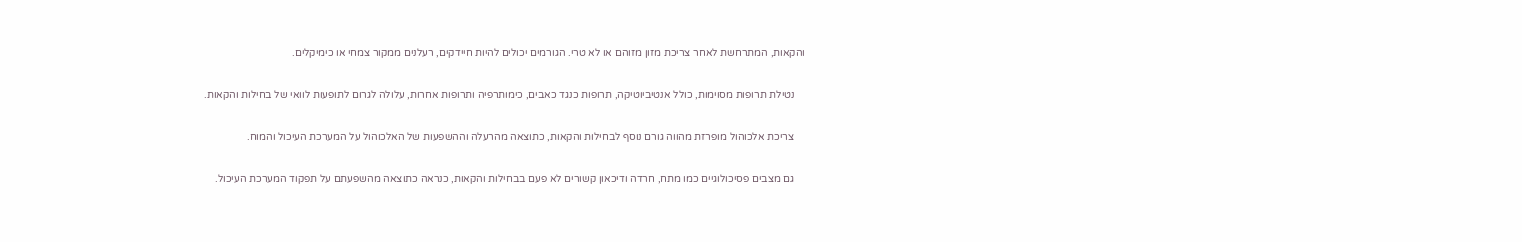והקאות, המתרחשת לאחר צריכת מזון מזוהם או לא טרי. הגורמים יכולים להיות חיידקים, רעלנים ממקור צמחי או כימיקלים.

    נטילת תרופות מסוימות, כולל אנטיביוטיקה, תרופות כנגד כאבים, כימותרפיה ותרופות אחרות, עלולה לגרום לתופעות לוואי של בחילות והקאות.

    צריכת אלכוהול מופרזת מהווה גורם נוסף לבחילות והקאות, כתוצאה מהרעלה וההשפעות של האלכוהול על המערכת העיכול והמוח.

    גם מצבים פסיכולוגיים כמו מתח, חרדה ודיכאון קשורים לא פעם בבחילות והקאות, כנראה כתוצאה מהשפעתם על תפקוד המערכת העיכול.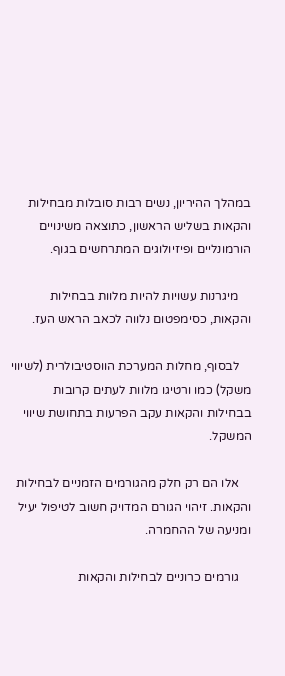במהלך ההיריון, נשים רבות סובלות מבחילות והקאות בשליש הראשון, כתוצאה משינויים הורמונליים ופיזיולוגים המתרחשים בגוף.

    מיגרנות עשויות להיות מלוות בבחילות והקאות, כסימפטום נלווה לכאב הראש העז.

    לבסוף, מחלות המערכת הווסטיבולרית (לשיווי משקל) כמו ורטיגו מלוות לעתים קרובות בבחילות והקאות עקב הפרעות בתחושת שיווי המשקל.

    אלו הם רק חלק מהגורמים הזמניים לבחילות והקאות. זיהוי הגורם המדויק חשוב לטיפול יעיל ומניעה של ההחמרה.

    גורמים כרוניים לבחילות והקאות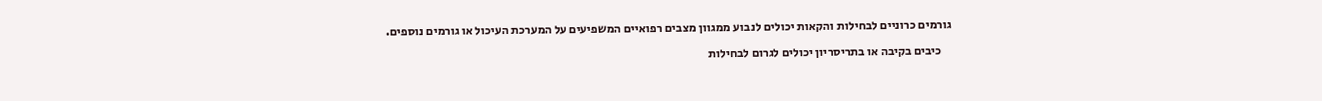גורמים כרוניים לבחילות והקאות יכולים לנבוע ממגוון מצבים רפואיים המשפיעים על המערכת העיכול או גורמים נוספים.

    כיבים בקיבה או בתריסריון יכולים לגרום לבחילות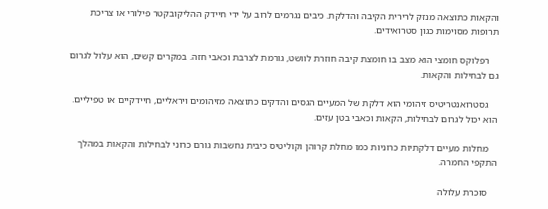והקאות כתוצאה מנזק לרירית הקיבה והדלקת. כיבים נגרמים לרוב על ידי חיידק ההליקובקטר פילורי או צריכת תרופות מסוימות כגון סטרואידים.

    רפלוקס חומצי הוא מצב בו חומצת קיבה חוזרת לוושט, גורמת לצרבת וכאבי חזה. במקרים קשים, הוא עלול לגרום גם לבחילות והקאות.

    גסטרואנטריטיס זיהומי הוא דלקת של המעיים הגסים והדקים כתוצאה מזיהומים ויראליים, חיידקיים או טפיליים. הוא יכול לגרום לבחילות, הקאות וכאבי בטן עזים.

    מחלות מעיים דלקתיות כרוניות כמו מחלת קרוהן וקוליטיס כיבית נחשבות גורם כרוני לבחילות והקאות במהלך התקפי החמרה.

    סוכרת עלולה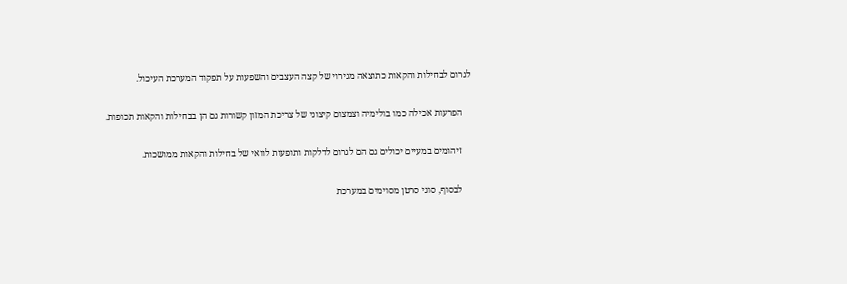לגרום לבחילות והקאות כתוצאה מגירוי של קצה העצבים והשפעות על תפקוד המערכת העיכול.

    הפרעות אכילה כמו בולימיה וצמצום קיצוני של צריכת המזון קשורות גם הן בבחילות והקאות תכופות.

    זיהומים במעיים יכולים גם הם לגרום לדלקות ותופעות לוואי של בחילות והקאות ממושכות.

    לבסוף, סוגי סרטן מסוימים במערכת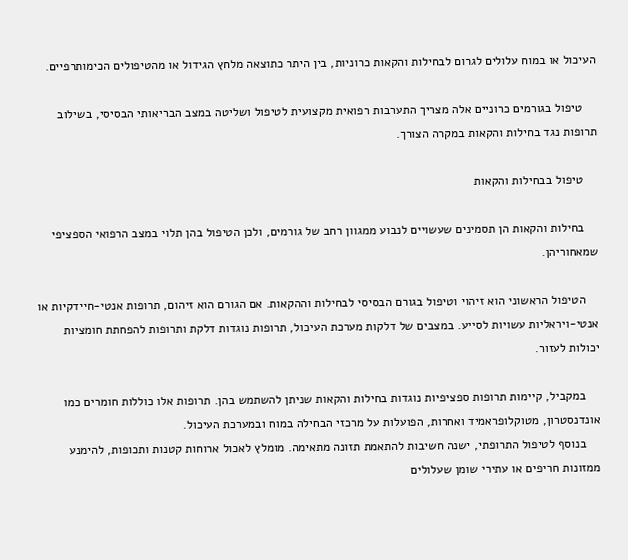העיכול או במוח עלולים לגרום לבחילות והקאות כרוניות, בין היתר כתוצאה מלחץ הגידול או מהטיפולים הכימותרפיים.

    טיפול בגורמים כרוניים אלה מצריך התערבות רפואית מקצועית לטיפול ושליטה במצב הבריאותי הבסיסי, בשילוב תרופות נגד בחילות והקאות במקרה הצורך.

    טיפול בבחילות והקאות

    בחילות והקאות הן תסמינים שעשויים לנבוע ממגוון רחב של גורמים, ולכן הטיפול בהן תלוי במצב הרפואי הספציפי שמאחוריהן.

    הטיפול הראשוני הוא זיהוי וטיפול בגורם הבסיסי לבחילות וההקאות. אם הגורם הוא זיהום, תרופות אנטי-חיידקיות או אנטי-ויראליות עשויות לסייע. במצבים של דלקות מערכת העיכול, תרופות נוגדות דלקת ותרופות להפחתת חומציות יכולות לעזור.

    במקביל, קיימות תרופות ספציפיות נוגדות בחילות והקאות שניתן להשתמש בהן. תרופות אלו כוללות חומרים כמו אונדנסטרון, מטוקלופראמיד ואחרות, הפועלות על מרכזי הבחילה במוח ובמערכת העיכול.
    בנוסף לטיפול התרופתי, ישנה חשיבות להתאמת תזונה מתאימה. מומלץ לאכול ארוחות קטנות ותכופות, להימנע ממזונות חריפים או עתירי שומן שעלולים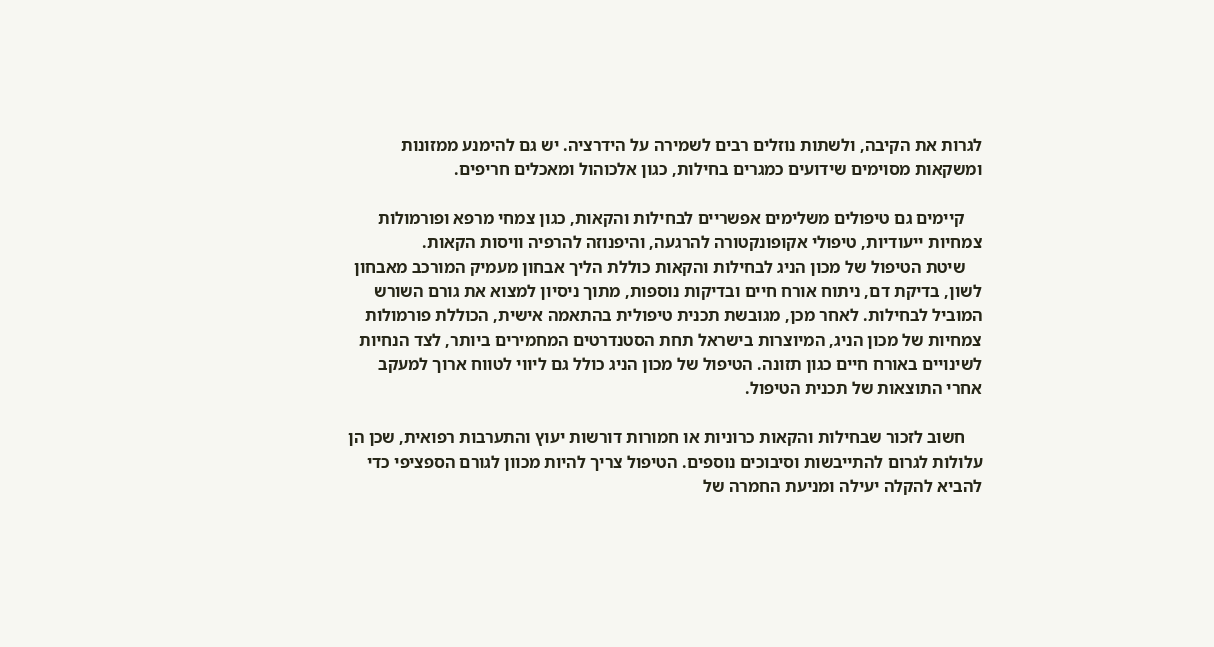לגרות את הקיבה, ולשתות נוזלים רבים לשמירה על הידרציה. יש גם להימנע ממזונות ומשקאות מסוימים שידועים כמגרים בחילות, כגון אלכוהול ומאכלים חריפים.

    קיימים גם טיפולים משלימים אפשריים לבחילות והקאות, כגון צמחי מרפא ופורמולות צמחיות ייעודיות, טיפולי אקופונקטורה להרגעה, והיפנוזה להרפיה וויסות הקאות.
    שיטת הטיפול של מכון הניג לבחילות והקאות כוללת הליך אבחון מעמיק המורכב מאבחון לשון, בדיקת דם, ניתוח אורח חיים ובדיקות נוספות, מתוך ניסיון למצוא את גורם השורש המוביל לבחילות. לאחר מכן, מגובשת תכנית טיפולית בהתאמה אישית, הכוללת פורמולות צמחיות של מכון הניג, המיוצרות בישראל תחת הסטנדרטים המחמירים ביותר, לצד הנחיות לשינויים באורח חיים כגון תזונה. הטיפול של מכון הניג כולל גם ליווי לטווח ארוך למעקב אחרי התוצאות של תכנית הטיפול.

    חשוב לזכור שבחילות והקאות כרוניות או חמורות דורשות יעוץ והתערבות רפואית, שכן הן עלולות לגרום להתייבשות וסיבוכים נוספים. הטיפול צריך להיות מכוון לגורם הספציפי כדי להביא להקלה יעילה ומניעת החמרה של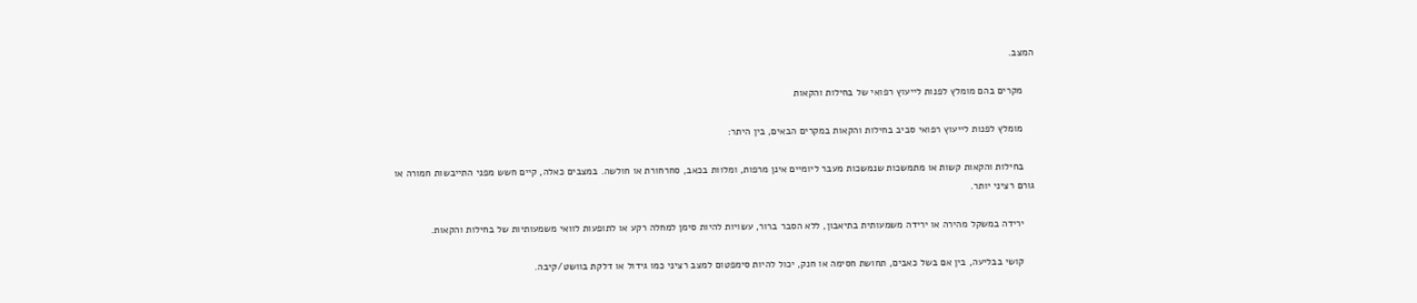המצב.

    מקרים בהם מומלץ לפנות לייעוץ רפואי של בחילות והקאות

    מומלץ לפנות לייעוץ רפואי סביב בחילות והקאות במקרים הבאים, בין היתר:

    בחילות והקאות קשות או מתמשכות שנמשכות מעבר ליומיים אינן מרפות, ומלוות בכאב, סחרחורת או חולשה. במצבים כאלה, קיים חשש מפני התייבשות חמורה או גורם רציני יותר.

    ירידה במשקל מהירה או ירידה משמעותית בתיאבון, ללא הסבר ברור, עשויות להיות סימן למחלה רקע או לתופעות לוואי משמעותיות של בחילות והקאות.

    קושי בבליעה, בין אם בשל כאבים, תחושת חסימה או חנק, יכול להיות סימפטום למצב רציני כמו גידול או דלקת בוושט/קיבה.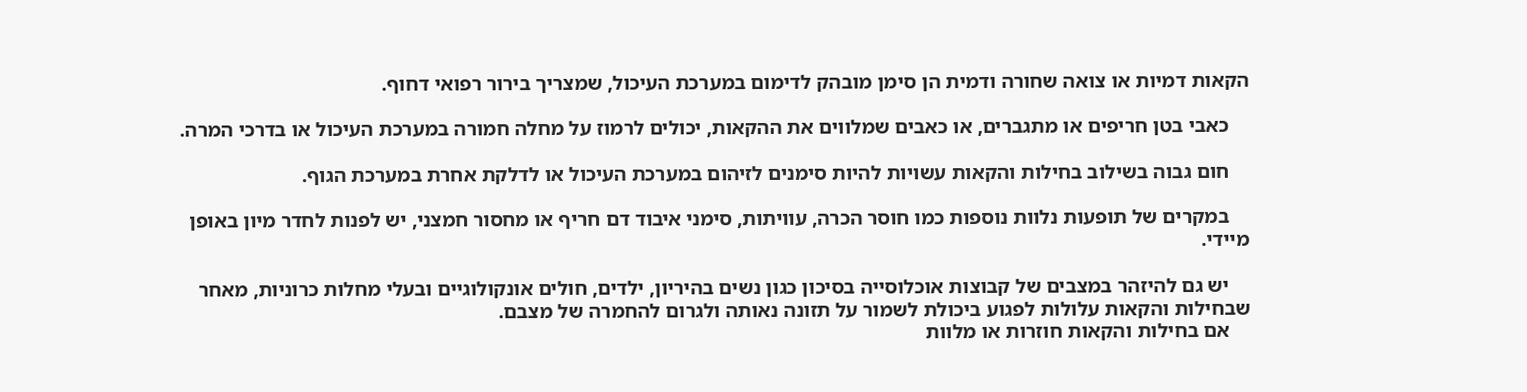הקאות דמיות או צואה שחורה ודמית הן סימן מובהק לדימום במערכת העיכול, שמצריך בירור רפואי דחוף.

    כאבי בטן חריפים או מתגברים, או כאבים שמלווים את ההקאות, יכולים לרמוז על מחלה חמורה במערכת העיכול או בדרכי המרה.

    חום גבוה בשילוב בחילות והקאות עשויות להיות סימנים לזיהום במערכת העיכול או לדלקת אחרת במערכת הגוף.

    במקרים של תופעות נלוות נוספות כמו חוסר הכרה, עוויתות, סימני איבוד דם חריף או מחסור חמצני, יש לפנות לחדר מיון באופן מיידי.

    יש גם להיזהר במצבים של קבוצות אוכלוסייה בסיכון כגון נשים בהיריון, ילדים, חולים אונקולוגיים ובעלי מחלות כרוניות, מאחר שבחילות והקאות עלולות לפגוע ביכולת לשמור על תזונה נאותה ולגרום להחמרה של מצבם.
    אם בחילות והקאות חוזרות או מלוות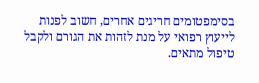בסימפטומים חריגים אחרים, חשוב לפנות לייעוץ רפואי על מנת לזהות את הגורם ולקבל טיפול מתאים.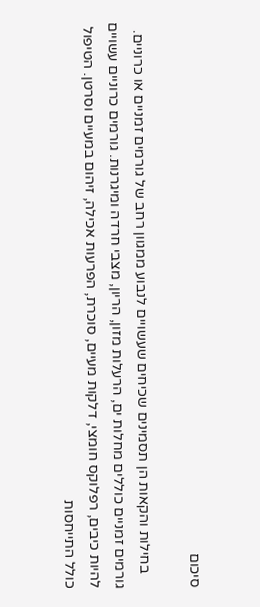סיכום

    בחילות והקאות הן תסמינים שכיחים שעשויים לנבוע ממגוון רחב של גורמים זמניים או כרוניים. גורמים זמניים כוללים מחלות ים, הרעלות מזון, הריון, מצבי חרדה ומיגרנות. גורמים כרוניים עשויים להיות כיבים, רפלוקס חומצי, דלקות מעיים, סוכרת, הפרעות אכילה, זיהום במעיים וסרטן. הטיפול כולל התייחסות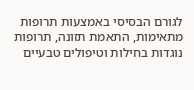לגורם הבסיסי באמצעות תרופות מתאימות, התאמת תזונה, תרופות נוגדות בחילות וטיפולים טבעיים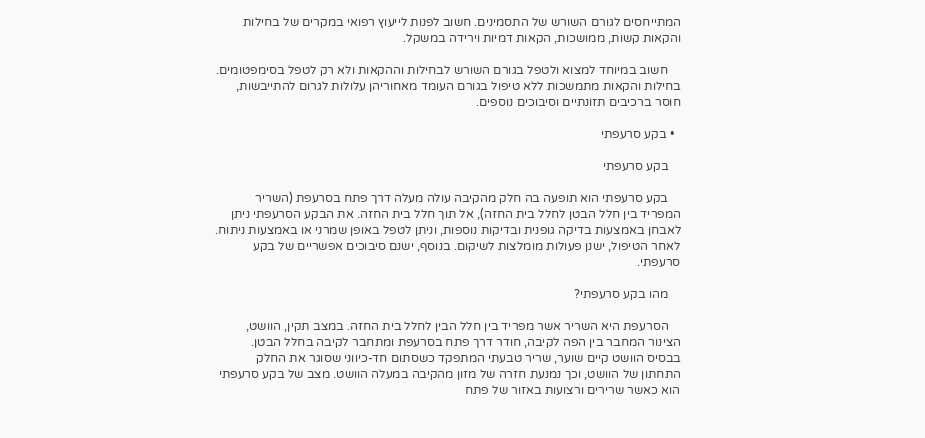המתייחסים לגורם השורש של התסמינים. חשוב לפנות לייעוץ רפואי במקרים של בחילות והקאות קשות, ממושכות, הקאות דמיות וירידה במשקל.

    חשוב במיוחד למצוא ולטפל בגורם השורש לבחילות וההקאות ולא רק לטפל בסימפטומים. בחילות והקאות מתמשכות ללא טיפול בגורם העומד מאחוריהן עלולות לגרום להתייבשות, חוסר ברכיבים תזונתיים וסיבוכים נוספים.

  • בקע סרעפתי

    בקע סרעפתי

    בקע סרעפתי הוא תופעה בה חלק מהקיבה עולה מעלה דרך פתח בסרעפת (השריר המפריד בין חלל הבטן לחלל בית החזה), אל תוך חלל בית החזה. את הבקע הסרעפתי ניתן לאבחן באמצעות בדיקה גופנית ובדיקות נוספות, וניתן לטפל באופן שמרני או באמצעות ניתוח. לאחר הטיפול, ישנן פעולות מומלצות לשיקום. בנוסף, ישנם סיבוכים אפשריים של בקע סרעפתי.

    מהו בקע סרעפתי?

    הסרעפת היא השריר אשר מפריד בין חלל הבין לחלל בית החזה. במצב תקין, הוושט, הצינור המחבר בין הפה לקיבה, חודר דרך פתח בסרעפת ומתחבר לקיבה בחלל הבטן. בבסיס הוושט קיים שוער, שריר טבעתי המתפקד כשסתום חד-כיווני שסוגר את החלק התחתון של הוושט, וכך נמנעת חזרה של מזון מהקיבה במעלה הוושט. מצב של בקע סרעפתי הוא כאשר שרירים ורצועות באזור של פתח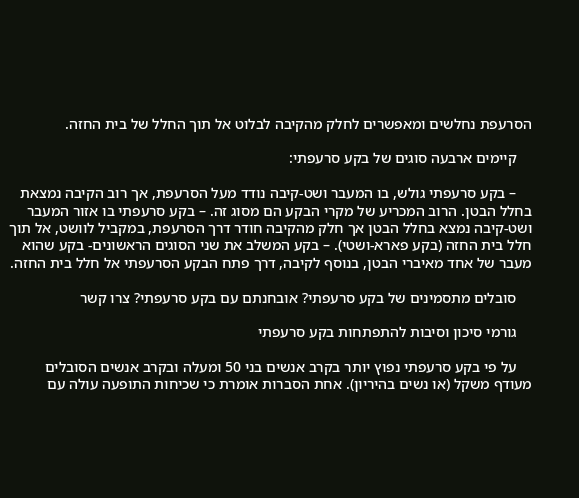הסרעפת נחלשים ומאפשרים לחלק מהקיבה לבלוט אל תוך החלל של בית החזה.

    קיימים ארבעה סוגים של בקע סרעפתי:

    – בקע סרעפתי גולש, בו המעבר ושט-קיבה נודד מעל הסרעפת, אך רוב הקיבה נמצאת בחלל הבטן. הרוב המכריע של מקרי הבקע הם מסוג זה. – בקע סרעפתי בו אזור המעבר ושט-קיבה נמצא בחלל הבטן אך חלק מהקיבה חודר דרך הסרעפת, במקביל לוושט, אל תוך חלל בית החזה (בקע פארא-ושטי). – בקע המשלב את שני הסוגים הראשונים- בקע שהוא מעבר של אחד מאיברי הבטן, בנוסף לקיבה, דרך פתח הבקע הסרעפתי אל חלל בית החזה.

    סובלים מתסמינים של בקע סרעפתי? אובחנתם עם בקע סרעפתי? צרו קשר

    גורמי סיכון וסיבות להתפתחות בקע סרעפתי

    על פי בקע סרעפתי נפוץ יותר בקרב אנשים בני 50 ומעלה ובקרב אנשים הסובלים מעודף משקל (או נשים בהיריון). אחת הסברות אומרת כי שכיחות התופעה עולה עם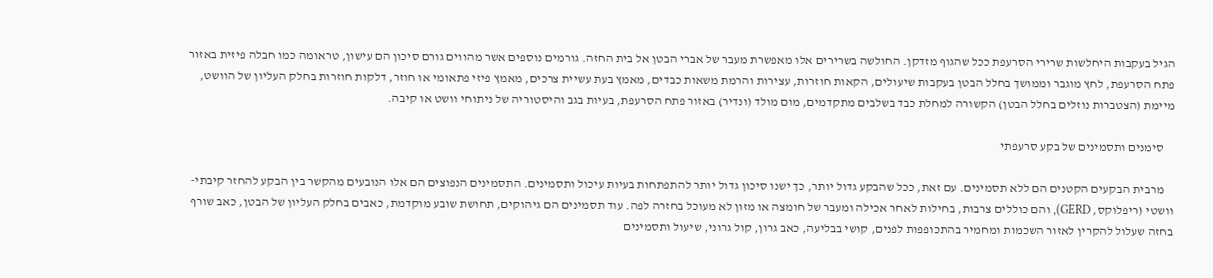הגיל בעקבות היחלשות שרירי הסרעפת ככל שהגוף מזדקן. החולשה בשרירים אלו מאפשרת מעבר של אברי הבטן אל בית החזה. גורמים נוספים אשר מהווים גורם סיכון הם עישון, טראומה כמו חבלה פיזית באזור פתח הסרעפת, לחץ מוגבר וממושך בחלל הבטן בעקבות שיעולים, הקאות חוזרות, עצירות והרמת משאות כבדים, מאמץ בעת עשיית צרכים, מאמץ פיזי פתאומי או חוזר, דלקות חוזרות בחלק העליון של הוושט, מיימת (הצטברות נוזלים בחלל הבטן) הקשורה למחלת כבד בשלבים מתקדמים, מום מולד (ונדיר) באזור פתח הסרעפת, בעיות בגב והיסטוריה של ניתוחי וושט או קיבה.

    סימנים ותסמינים של בקע סרעפתי

    מרבית הבקעים הקטנים הם ללא תסמינים. עם זאת, ככל שהבקע גדול יותר, כך ישנו סיכון גדול יותר להתפתחות בעיות עיכול ותסמינים. התסמינים הנפוצים הם אלו הנובעים מהקשר בין הבקע להחזר קיבתי-וושטי (ריפלוקס, GERD), והם כוללים צרבות, בחילות לאחר אכילה ומעבר של חומצה או מזון לא מעוכל בחזרה לפה. עוד תסמינים הם גיהוקים, תחושת שובע מוקדמת, כאבים בחלק העליון של הבטן, כאב שורף בחזה שעלול להקרין לאזור השכמות ומחמיר בהתכופפות לפנים, קושי בבליעה, כאב גרון, קול גרוני, שיעול ותסמינים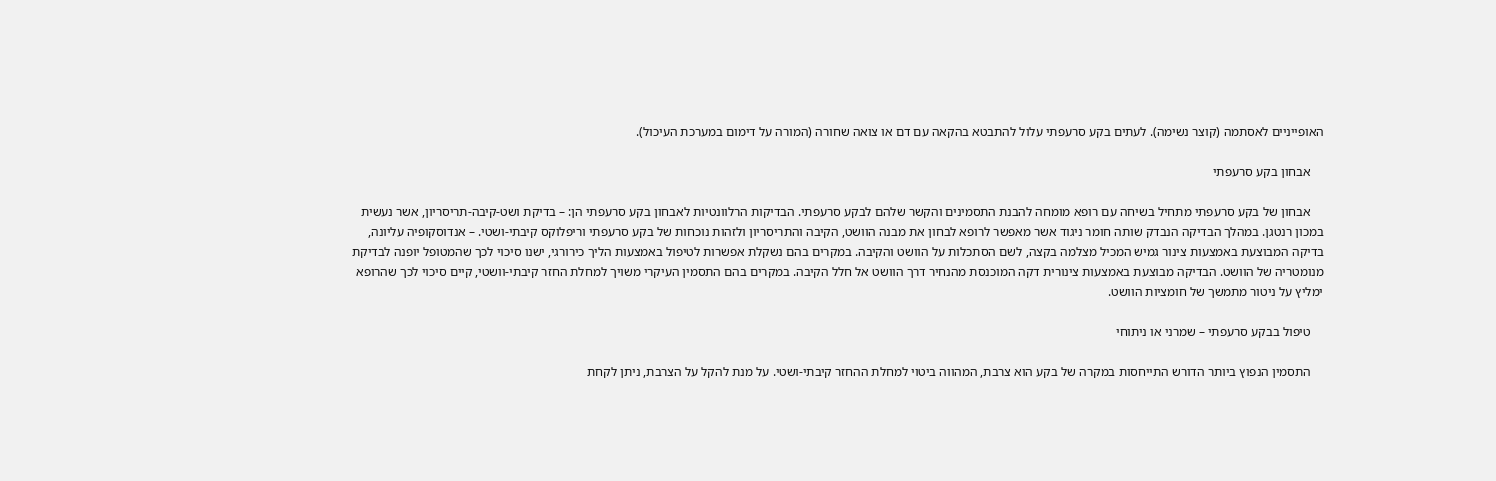האופייניים לאסתמה (קוצר נשימה). לעתים בקע סרעפתי עלול להתבטא בהקאה עם דם או צואה שחורה (המורה על דימום במערכת העיכול).

    אבחון בקע סרעפתי

    אבחון של בקע סרעפתי מתחיל בשיחה עם רופא מומחה להבנת התסמינים והקשר שלהם לבקע סרעפתי. הבדיקות הרלוונטיות לאבחון בקע סרעפתי הן: – בדיקת ושט-קיבה-תריסריון, אשר נעשית במכון רנטגן. במהלך הבדיקה הנבדק שותה חומר ניגוד אשר מאפשר לרופא לבחון את מבנה הוושט, הקיבה והתריסריון ולזהות נוכחות של בקע סרעפתי וריפלוקס קיבתי-ושטי. – אנדוסקופיה עליונה, בדיקה המבוצעת באמצעות צינור גמיש המכיל מצלמה בקצה, לשם הסתכלות על הוושט והקיבה. במקרים בהם נשקלת אפשרות לטיפול באמצעות הליך כירורגי, ישנו סיכוי לכך שהמטופל יופנה לבדיקת מנומטריה של הוושט. הבדיקה מבוצעת באמצעות צינורית דקה המוכנסת מהנחיר דרך הוושט אל חלל הקיבה. במקרים בהם התסמין העיקרי משויך למחלת החזר קיבתי-וושטי, קיים סיכוי לכך שהרופא ימליץ על ניטור מתמשך של חומציות הוושט.

    טיפול בבקע סרעפתי – שמרני או ניתוחי

    התסמין הנפוץ ביותר הדורש התייחסות במקרה של בקע הוא צרבת, המהווה ביטוי למחלת ההחזר קיבתי-ושטי. על מנת להקל על הצרבת, ניתן לקחת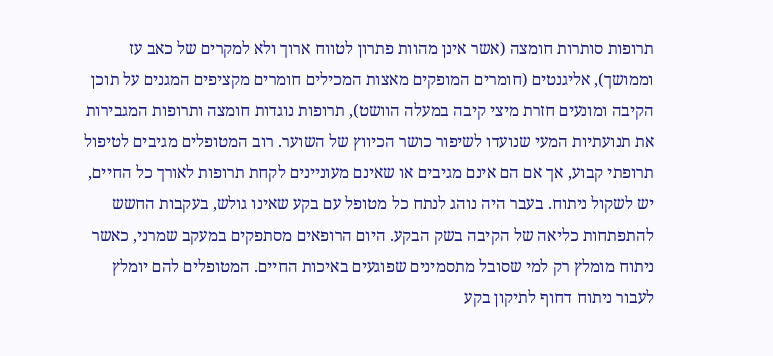תרופות סותרות חומצה (אשר אינן מהוות פתרון לטווח ארוך ולא למקרים של כאב עז וממושך), אליגנטים (חומרים המופקים מאצות המכילים חומרים מקציפים המגנים על תוכן הקיבה ומונעים חזרת מיצי קיבה במעלה הוושט), תרופות נוגדות חומצה ותרופות המגבירות את תנועתיות המעי שנועדו לשיפור כושר הכיווץ של השוער. רוב המטופלים מגיבים לטיפול תרופתי קבוע, אך אם הם אינם מגיבים או שאינם מעוניינים לקחת תרופות לאורך כל החיים, יש לשקול ניתוח. בעבר היה נוהג לנתח כל מטופל עם בקע שאינו גולש, בעקבות החשש להתפתחות כליאה של הקיבה בשק הבקע. היום הרופאים מסתפקים במעקב שמרני, כאשר ניתוח מומלץ רק למי שסובל מתסמינים שפוגעים באיכות החיים. המטופלים להם יומלץ לעבור ניתוח דחוף לתיקון בקע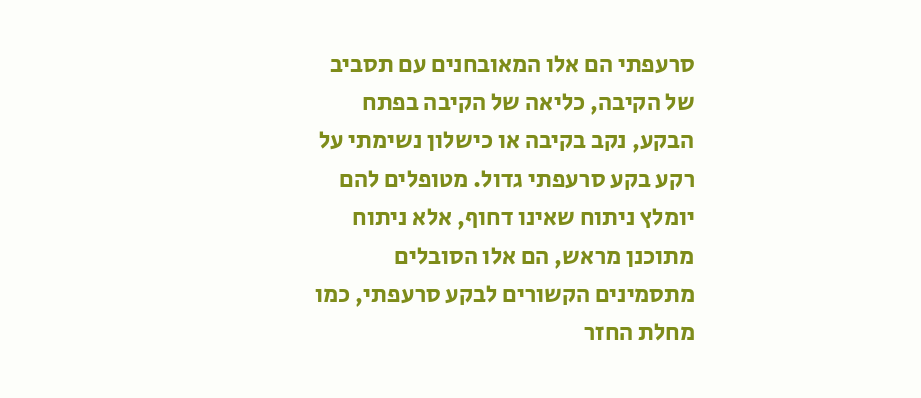סרעפתי הם אלו המאובחנים עם תסביב של הקיבה, כליאה של הקיבה בפתח הבקע, נקב בקיבה או כישלון נשימתי על רקע בקע סרעפתי גדול. מטופלים להם יומלץ ניתוח שאינו דחוף, אלא ניתוח מתוכנן מראש, הם אלו הסובלים מתסמינים הקשורים לבקע סרעפתי, כמו מחלת החזר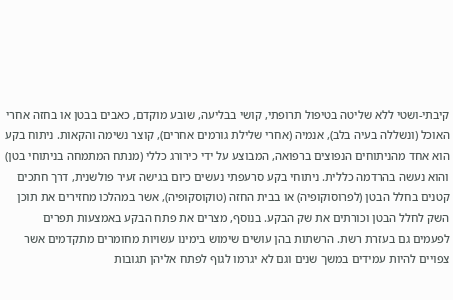קיבתי-ושטי ללא שליטה בטיפול תרופתי, קושי בבליעה, שובע מוקדם, כאבים בבטן או בחזה אחרי האוכל (ונשללה בעיה בלב), אנמיה (אחרי שלילת גורמים אחרים), קוצר נשימה והקאות. ניתוח בקע הוא אחד מהניתוחים הנפוצים ברפואה, המבוצע על ידי כירורג כללי (מנתח המתמחה בניתוחי בטן) והוא נעשה בהרדמה כללית. ניתוחי בקע סרעפתי נעשים כיום בגישה זעיר פולשנית, דרך חתכים קטנים בחלל הבטן (לפרוסוקופיה) או בבית החזה (טוקוסקופיה), אשר במהלכו מחזירים את תוכן השק לחלל הבטן וכורתים את שק הבקע. בנוסף, מצרים את פתח הבקע באמצעות תפרים לפעמים גם בעזרת רשת. הרשתות בהן עושים שימוש בימינו עשויות מחומרים מתקדמים אשר צפויים להיות עמידים במשך שנים וגם לא יגרמו לגוף לפתח אליהן תגובות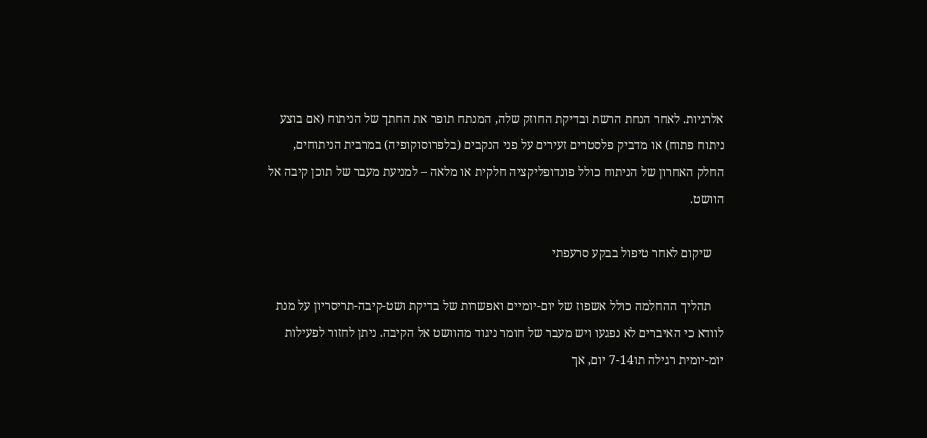אלרגיות. לאחר הנחת הרשת ובדיקת החוזק שלה, המנתח תופר את החתך של הניתוח (אם בוצע ניתוח פתוח) או מדביק פלסטרים זעירים על פני הנקבים (בלפרוסוקופיה) במרבית הניתוחים, החלק האחרון של הניתוח כולל פונדופליקציה חלקית או מלאה – למניעת מעבר של תוכן קיבה אל הוושט.

    שיקום לאחר טיפול בבקע סרעפתי

    תהליך ההחלמה כולל אשפוז של יום-יומיים ואפשרות של בדיקת ושט-קיבה-תריסריון על מנת לוודא כי האיברים לא נפגעו ויש מעבר של חומר ניגוד מהוושט אל הקיבה. ניתן לחזור לפעילות יומ-יומית רגילה תו7-14 יום, אך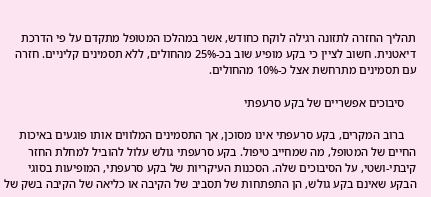תהליך החזרה לתזונה רגילה לוקח כחודש, אשר במהלכו המטופל מתקדם על פי הדרכת דיאטנית. חשוב לציין כי בקע מופיע שוב בכ-25% מהחולים, ללא תסמינים קליניים. חזרה עם תסמינים מתרחשת אצל כ-10% מהחולים.

    סיבוכים אפשריים של בקע סרעפתי

    ברוב המקרים, בקע סרעפתי אינו מסוכן, אך התסמינים המלווים אותו פוגעים באיכות החיים של המטופל, מה שמחייב טיפול. בקע סרעפתי גולש עלול להוביל למחלת החזר קיבתי-ושטי, על הסיבוכים שלה. הסכנות העיקריות של בקע סרעפתי, המופיעות בסוגי הבקע שאינם בקע גולש, הן התפתחות של תסביב של הקיבה או כליאה של הקיבה בשק של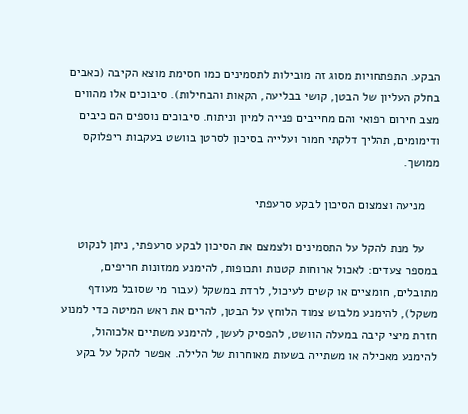הבקע. התפתחויות מסוג זה מובילות לתסמינים כמו חסימת מוצא הקיבה (כאבים בחלק העליון של הבטן, קושי בבליעה, הקאות והבחילות). סיבוכים אלו מהווים מצב חירום רפואי והם מחייבים פנייה למיון וניתוח. סיבוכים נוספים הם כיבים ודימומים, תהליך דלקתי חמור ועלייה בסיכון לסרטן בוושט בעקבות ריפלוקס ממושך.

    מניעה וצמצום הסיכון לבקע סרעפתי

    על מנת להקל על התסמינים ולצמצם את הסיכון לבקע סרעפתי, ניתן לנקוט במספר צעדים: לאכול ארוחות קטנות ותכופות, להימנע ממזונות חריפים, מתובלים, חומציים או קשים לעיכול, לרדת במשקל (עבור מי שסובל מעודף משקל), להימנע מלבוש צמוד הלוחץ על הבטן, להרים את ראש המיטה כדי למנוע חזרת מיצי קיבה במעלה הוושט, להפסיק לעשן, להימנע משתיים אלכוהול, להימנע מאכילה או משתייה בשעות מאוחרות של הלילה. אפשר להקל על בקע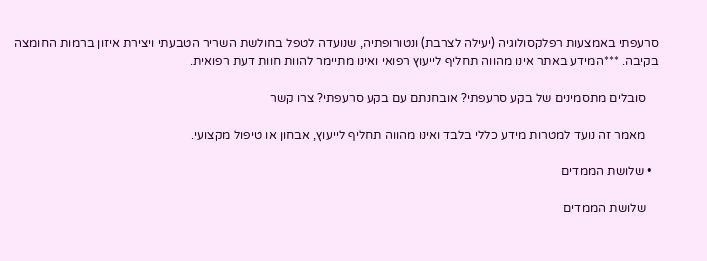סרעפתי באמצעות רפלקסולוגיה (יעילה לצרבת) ונטורופתיה, שנועדה לטפל בחולשת השריר הטבעתי ויצירת איזון ברמות החומצה בקיבה. ***המידע באתר אינו מהווה תחליף לייעוץ רפואי ואינו מתיימר להוות חוות דעת רפואית.

    סובלים מתסמינים של בקע סרעפתי? אובחנתם עם בקע סרעפתי? צרו קשר

    מאמר זה נועד למטרות מידע כללי בלבד ואינו מהווה תחליף לייעוץ, אבחון או טיפול מקצועי.

  • שלושת הממדים

    שלושת הממדים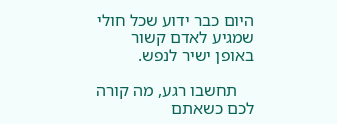היום כבר ידוע שכל חולי שמגיע לאדם קשור באופן ישיר לנפש.

    תחשבו רגע, מה קורה לכם כשאתם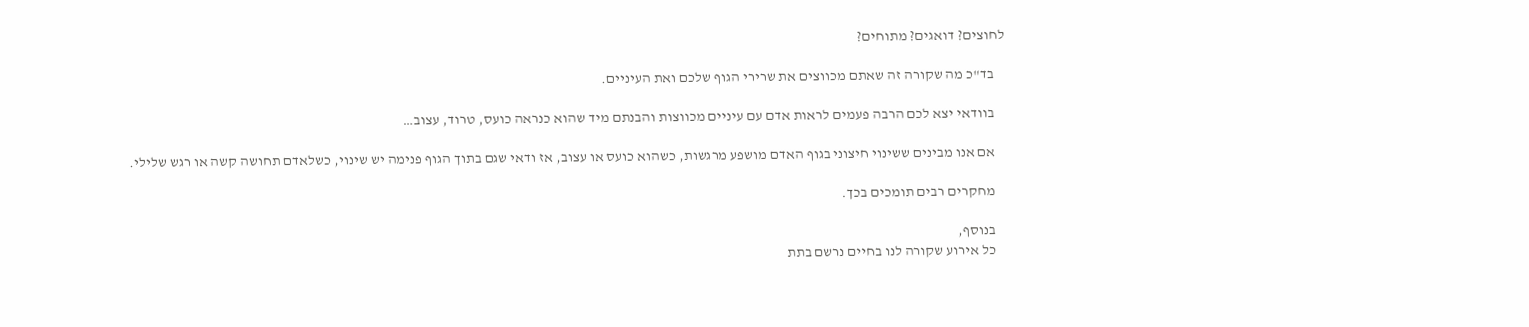לחוצים? דואגים? מתוחים?

    בד"כ מה שקורה זה שאתם מכווצים את שרירי הגוף שלכם ואת העיניים.

    בוודאי יצא לכם הרבה פעמים לראות אדם עם עיניים מכווצות והבנתם מיד שהוא כנראה כועס, טרוד, עצוב…

    אם אנו מבינים ששינוי חיצוני בגוף האדם מושפע מרגשות, כשהוא כועס או עצוב, אז ודאי שגם בתוך הגוף פנימה יש שינוי, כשלאדם תחושה קשה או רגש שלילי.

    מחקרים רבים תומכים בכך.

    בנוסף,
    כל אירוע שקורה לנו בחיים נרשם בתת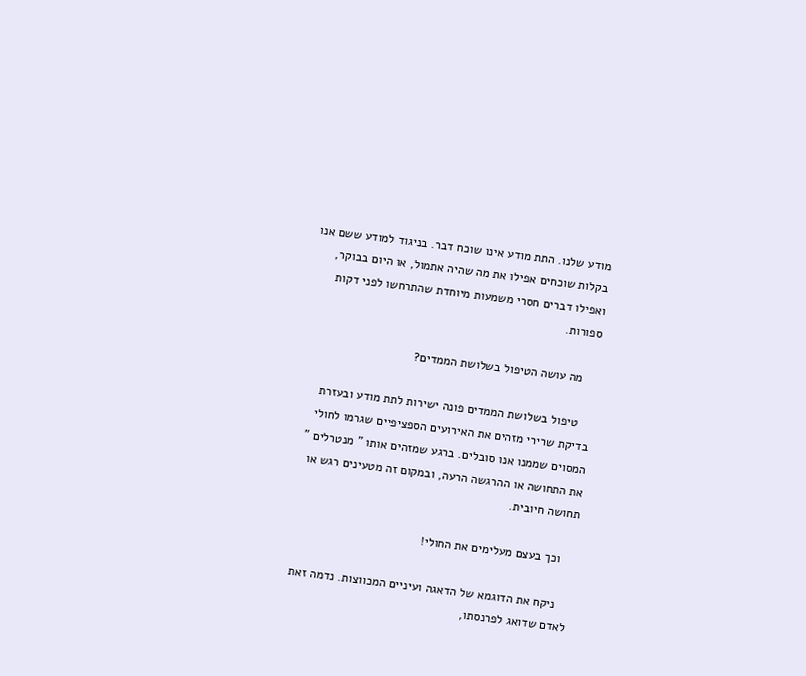מודע שלנו. התת מודע אינו שוכח דבר. בניגוד למודע ששם אנו בקלות שוכחים אפילו את מה שהיה אתמול, או היום בבוקר, ואפילו דברים חסרי משמעות מיוחדת שהתרחשו לפני דקות ספורות.

    מה עושה הטיפול בשלושת הממדים?

    טיפול בשלושת הממדים פונה ישירות לתת מודע ובעזרת בדיקת שרירי מזהים את האירועים הספציפיים שגרמו לחולי המסוים שממנו אנו סובלים. ברגע שמזהים אותו " מנטרלים " את התחושה או ההרגשה הרעה, ובמקום זה מטעינים רגש או תחושה חיובית.

    וכך בעצם מעלימים את החולי!

    ניקח את הדוגמא של הדאגה ועיניים המכווצות. נדמה זאת לאדם שדואג לפרנסתו,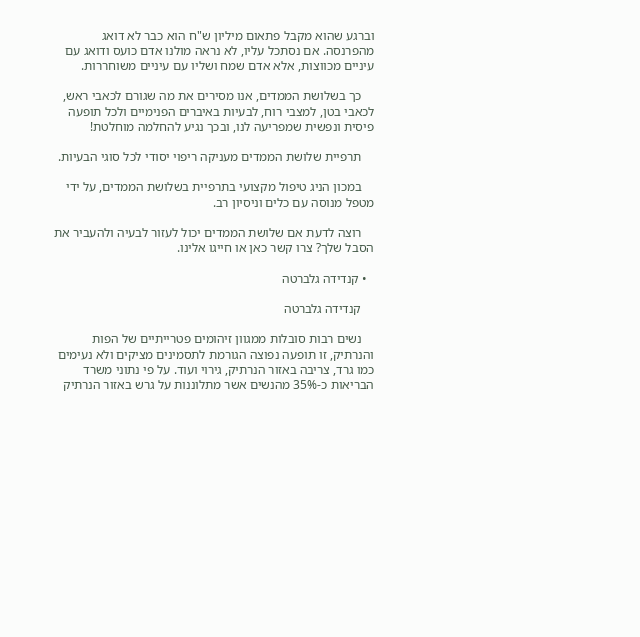וברגע שהוא מקבל פתאום מיליון ש"ח הוא כבר לא דואג מהפרנסה. אם נסתכל עליו, לא נראה מולנו אדם כועס ודואג עם עיניים מכווצות, אלא אדם שמח ושליו עם עיניים משוחררות.

    כך בשלושת הממדים, אנו מסירים את מה שגורם לכאבי ראש, לכאבי בטן, למצבי רוח, לבעיות באיברים הפנימיים ולכל תופעה פיסית ונפשית שמפריעה לנו, ובכך נגיע להחלמה מוחלטת!

    תרפיית שלושת הממדים מעניקה ריפוי יסודי לכל סוגי הבעיות.

    במכון הניג טיפול מקצועי בתרפיית בשלושת הממדים, על ידי מטפל מנוסה עם כלים וניסיון רב.

    רוצה לדעת אם שלושת הממדים יכול לעזור לבעיה ולהעביר את הסבל שלך? צרו קשר כאן או חייגו אלינו.

  • קנדידה גלברטה

    קנדידה גלברטה

    נשים רבות סובלות ממגוון זיהומים פטרייתיים של הפות והנרתיק, זו תופעה נפוצה הגורמת לתסמינים מציקים ולא נעימים כמו גרד, צריבה באזור הנרתיק, גירוי ועוד. על פי נתוני משרד הבריאות כ-35% מהנשים אשר מתלוננות על גרש באזור הנרתיק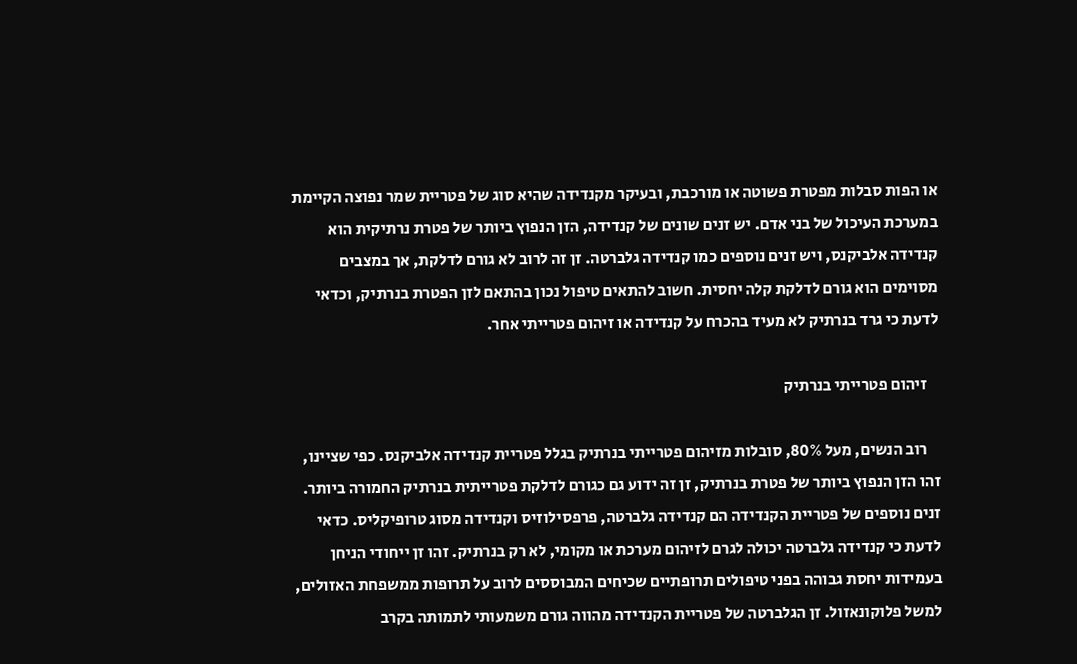או הפות סבלות מפטרת פשוטה או מורכבת, ובעיקר מקנדידה שהיא סוג של פטריית שמר נפוצה הקיימת במערכת העיכול של בני אדם. יש זנים שונים של קנדידה, הזן הנפוץ ביותר של פטרת נרתיקית הוא קנדידה אלביקנס, ויש זנים נוספים כמו קנדידה גלברטה. זן זה לרוב לא גורם לדלקת, אך במצבים מסוימים הוא גורם לדלקת קלה יחסית. חשוב להתאים טיפול נכון בהתאם לזן הפטרת בנרתיק, וכדאי לדעת כי גרד בנרתיק לא מעיד בהכרח על קנדידה או זיהום פטרייתי אחר.

    זיהום פטרייתי בנרתיק

    רוב הנשים, מעל 80%, סובלות מזיהום פטרייתי בנרתיק בגלל פטריית קנדידה אלביקנס. כפי שציינו, זהו הזן הנפוץ ביותר של פטרת בנרתיק, זן זה ידוע גם כגורם לדלקת פטרייתית בנרתיק החמורה ביותר. זנים נוספים של פטריית הקנדידה הם קנדידה גלברטה, פרפסילוזיס וקנדידה מסוג טרופיקליס. כדאי לדעת כי קנדידה גלברטה יכולה לגרם לזיהום מערכת או מקומי, לא רק בנרתיק. זהו זן ייחודי הניחן בעמידות יחסת גבוהה בפני טיפולים תרופתיים שכיחים המבוססים לרוב על תרופות ממשפחת האזולים, למשל פלוקונאזול. זן הגלברטה של פטריית הקנדידה מהווה גורם משמעותי לתמותה בקרב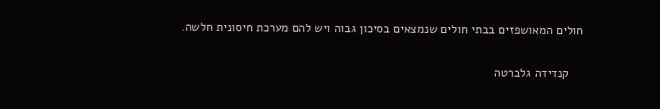חולים המאושפזים בבתי חולים שנמצאים בסיכון גבוה ויש להם מערכת חיסונית חלשה.

    קנדידה גלברטה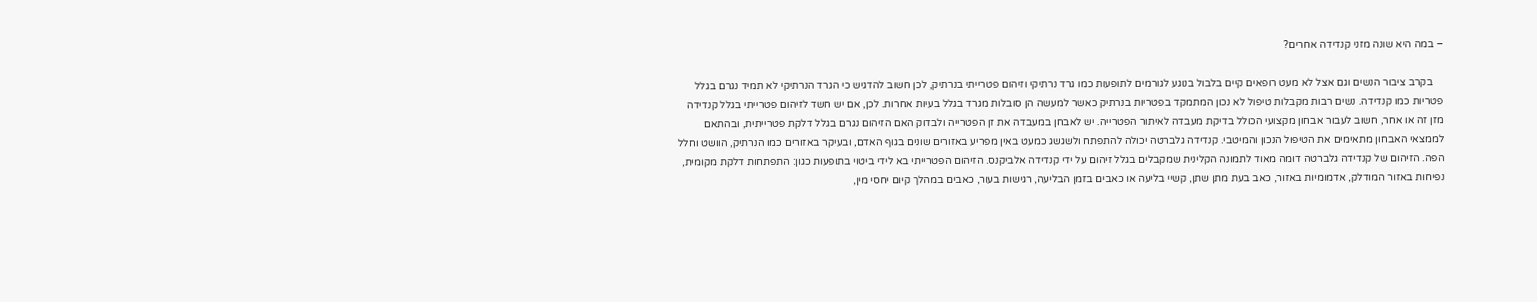– במה היא שונה מזני קנדידה אחרים?

    בקרב ציבור הנשים וגם אצל לא מעט רופאים קיים בלבול בנוגע לגורמים לתופעות כמו גרד נרתיקי וזיהום פטרייתי בנרתיק, לכן חשוב להדגיש כי הגרד הנרתיקי לא תמיד נגרם בגלל פטריות כמו קנדידה. נשים רבות מקבלות טיפול לא נכון המתמקד בפטריות בנרתיק כאשר למעשה הן סובלות מגרד בגלל בעיות אחרות. לכן, אם יש חשד לזיהום פטרייתי בגלל קנדידה מזן זה או אחר, חשוב לעבור אבחון מקצועי הכולל בדיקת מעבדה לאיתור הפטרייה. יש לאבחן במעבדה את זן הפטרייה ולבדוק האם הזיהום נגרם בגלל דלקת פטרייתית, ובהתאם לממצאי האבחון מתאימים את הטיפול הנכון והמיטבי. קנדידה גלברטה יכולה להתפתח ולשגשג כמעט באין מפריע באזורים שונים בגוף האדם, ובעיקר באזורים כמו הנרתיק, הוושט וחלל הפה. הזיהום של קנדידה גלברטה דומה מאוד לתמונה הקלינית שמקבלים בגלל זיהום על ידי קנדידה אלביקנס. הזיהום הפטרייתי בא לידי ביטוי בתופעות כגון: התפתחות דלקת מקומית, נפיחות באזור המודלק, אדמומיות באזור, כאב בעת מתן שתן, קשיי בליעה או כאבים בזמן הבליעה, רגישות בעור, כאבים במהלך קיום יחסי מין,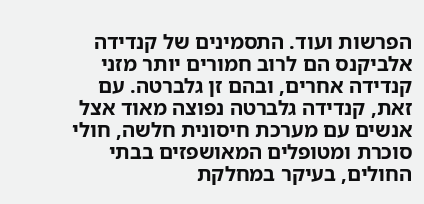הפרשות ועוד. התסמינים של קנדידה אלביקנס הם לרוב חמורים יותר מזני קנדידה אחרים, ובהם זן גלברטה. עם זאת, קנדידה גלברטה נפוצה מאוד אצל אנשים עם מערכת חיסונית חלשה, חולי סוכרת ומטופלים המאושפזים בבתי החולים, בעיקר במחלקת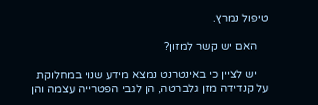טיפול נמרץ.

    האם יש קשר למזון?

    יש לציין כי באינטרנט נמצא מידע שנוי במחלוקת על קנדידה מזן גלברטה, הן לגבי הפטרייה עצמה והן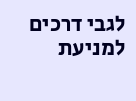לגבי דרכים למניעת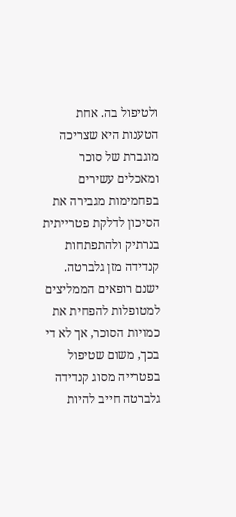ולטיפול בה. אחת הטענות היא שצריכה מוגברת של סוכר ומאכלים עשירים בפחמימות מגבירה את הסיכון לדלקת פטרייתית בנרתיק ולהתפתחות קנדידה מזן גלברטה. ישנם רופאים הממליצים למטופלות להפחית את כמויות הסוכר, אך לא די בכך, משום שטיפול בפטרייה מסוג קנדידה גלברטה חייב להיות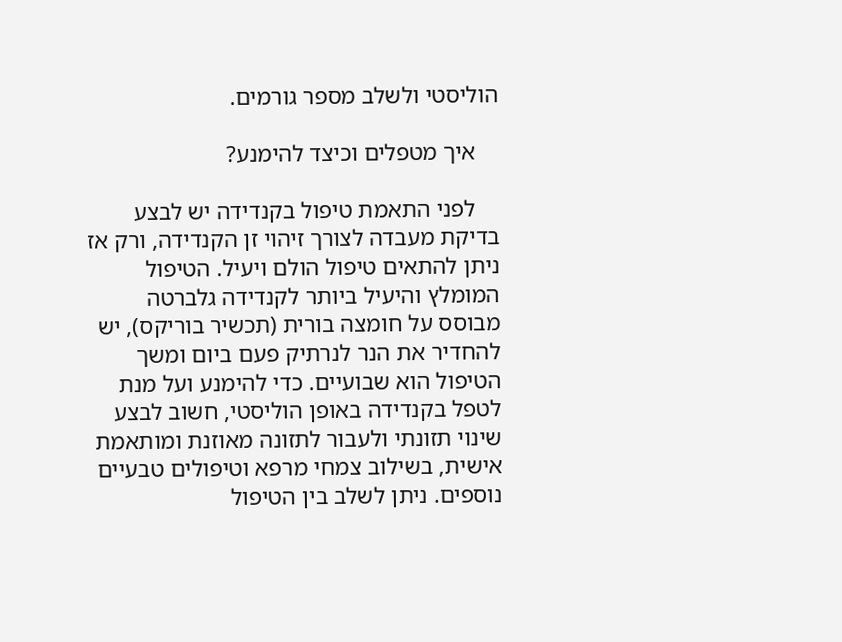הוליסטי ולשלב מספר גורמים.

    איך מטפלים וכיצד להימנע?

    לפני התאמת טיפול בקנדידה יש לבצע בדיקת מעבדה לצורך זיהוי זן הקנדידה, ורק אז ניתן להתאים טיפול הולם ויעיל. הטיפול המומלץ והיעיל ביותר לקנדידה גלברטה מבוסס על חומצה בורית (תכשיר בוריקס), יש להחדיר את הנר לנרתיק פעם ביום ומשך הטיפול הוא שבועיים. כדי להימנע ועל מנת לטפל בקנדידה באופן הוליסטי, חשוב לבצע שינוי תזונתי ולעבור לתזונה מאוזנת ומותאמת אישית, בשילוב צמחי מרפא וטיפולים טבעיים נוספים. ניתן לשלב בין הטיפול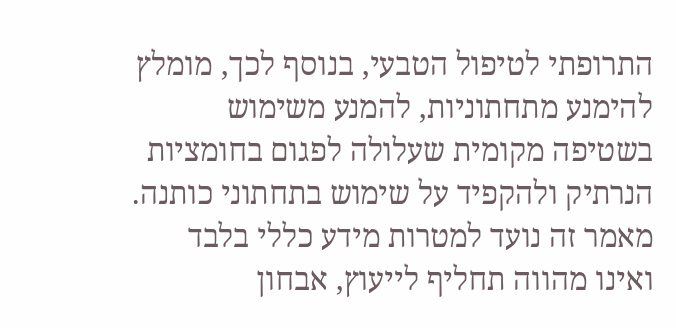התרופתי לטיפול הטבעי, בנוסף לכך, מומלץ להימנע מתחתוניות, להמנע משימוש בשטיפה מקומית שעלולה לפגום בחומציות הנרתיק ולהקפיד על שימוש בתחתוני כותנה. מאמר זה נועד למטרות מידע כללי בלבד ואינו מהווה תחליף לייעוץ, אבחון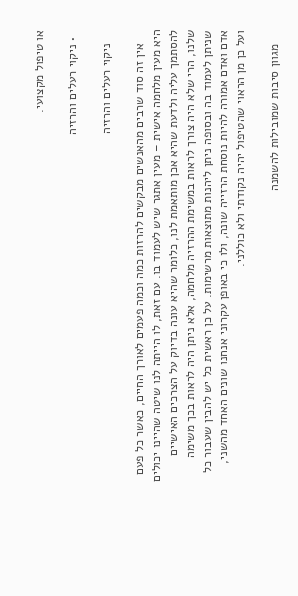או טיפול מקצועי.

  • ניקוי רעלים והרזיה

    ניקוי רעלים והרזיה

    אין זה סוד שרבים מהאנשים מבקשים להרזות כמה וכמה פעמים לאורך החיים, כאשר כל פעם היא מעין מלחמה אישית – מעין אתגר שיש לעמוד בו. עם זאת, לו הייתה לנו שיטה שהיינו יכולים להסתמך עליה ולדעת שהיא אכן מותאמת לנו, כלומר שהיא עונה בדיוק על הצרכים האישיים שלנו, הרי שלא היה צורך לראות במשימת ההרזיה מלחמה, אלא ניתן היה לראות בכך משימה שניתן לעמוד בה ובסופה ניתן ליהנות מתוצאות מרשימות. על כן ראשית כל יש להבין שעבור כל אדם ואדם אמורה להיות נוסחת הרזייה שונה, ולו כי באופן עקרוני אנחנו שונים האחד מהשני, ועל כן מן הראוי שהטיפול יהיה נקודתי ולא כוללני.

    מגוון סיבות שמובילות להשמנה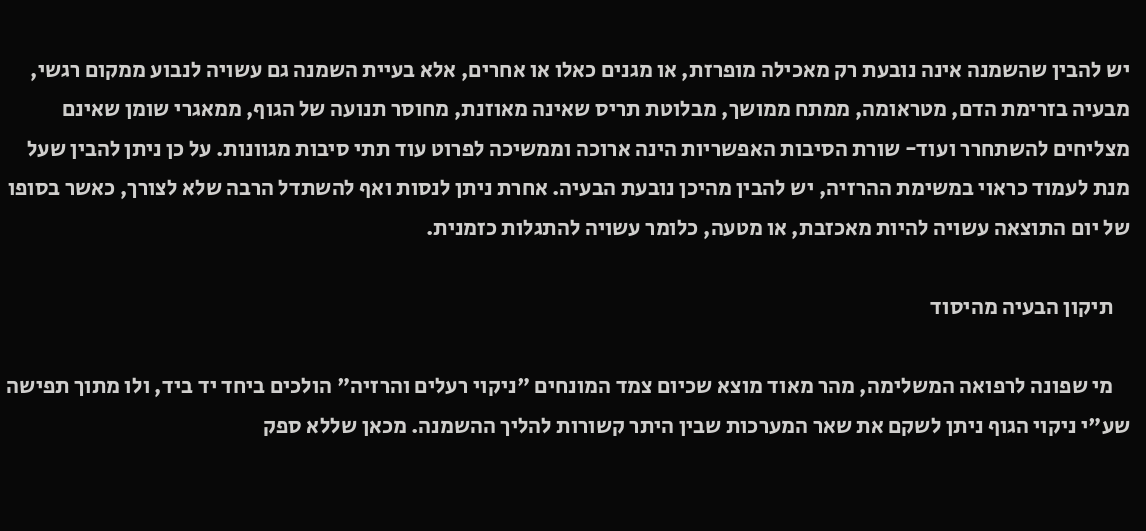יש להבין שהשמנה אינה נובעת רק מאכילה מופרזת, או מגנים כאלו או אחרים, אלא בעיית השמנה גם עשויה לנבוע ממקום רגשי, מבעיה בזרימת הדם, מטראומה, ממתח ממושך, מבלוטת תריס שאינה מאוזנת, מחוסר תנועה של הגוף, ממאגרי שומן שאינם מצליחים להשתחרר ועוד- שורת הסיבות האפשריות הינה ארוכה וממשיכה לפרוט עוד תתי סיבות מגוונות. על כן ניתן להבין שעל מנת לעמוד כראוי במשימת ההרזיה, יש להבין מהיכן נובעת הבעיה. אחרת ניתן לנסות ואף להשתדל הרבה שלא לצורך, כאשר בסופו של יום התוצאה עשויה להיות מאכזבת, או מטעה, כלומר עשויה להתגלות כזמנית.

    תיקון הבעיה מהיסוד

    מי שפונה לרפואה המשלימה, מהר מאוד מוצא שכיום צמד המונחים "ניקוי רעלים והרזיה" הולכים ביחד יד ביד, ולו מתוך תפישה שע"י ניקוי הגוף ניתן לשקם את שאר המערכות שבין היתר קשורות להליך ההשמנה. מכאן שללא ספק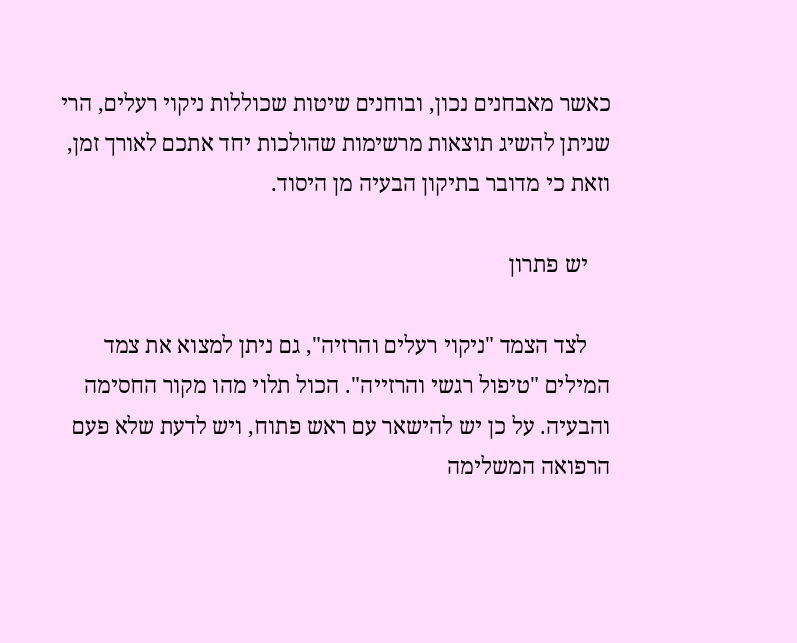כאשר מאבחנים נכון, ובוחנים שיטות שכוללות ניקוי רעלים, הרי שניתן להשיג תוצאות מרשימות שהולכות יחד אתכם לאורך זמן, וזאת כי מדובר בתיקון הבעיה מן היסוד.

    יש פתרון

    לצד הצמד "ניקוי רעלים והרזיה", גם ניתן למצוא את צמד המילים "טיפול רגשי והרזייה". הכול תלוי מהו מקור החסימה והבעיה. על כן יש להישאר עם ראש פתוח, ויש לדעת שלא פעם הרפואה המשלימה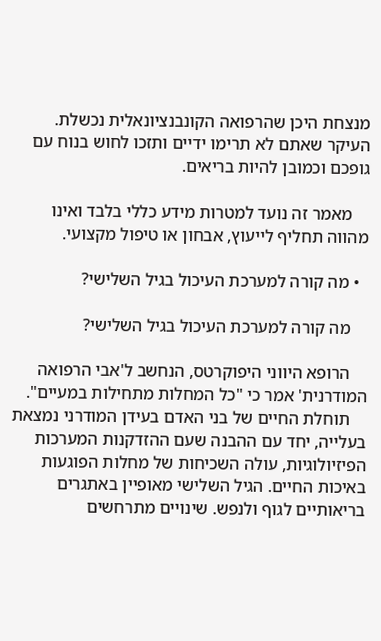מנצחת היכן שהרפואה הקונבנציונאלית נכשלת. העיקר שאתם לא תרימו ידיים ותזכו לחוש בנוח עם גופכם וכמובן להיות בריאים.

    מאמר זה נועד למטרות מידע כללי בלבד ואינו מהווה תחליף לייעוץ, אבחון או טיפול מקצועי.

  • מה קורה למערכת העיכול בגיל השלישי?

    מה קורה למערכת העיכול בגיל השלישי?

    הרופא היווני היפוקרטס, הנחשב ל'אבי הרפואה המודרנית' אמר כי "כל המחלות מתחילות במעיים".
    תוחלת החיים של בני האדם בעידן המודרני נמצאת בעלייה, יחד עם ההבנה שעם ההזדקנות המערכות הפיזיולוגיות, עולה השכיחות של מחלות הפוגעות באיכות החיים. הגיל השלישי מאופיין באתגרים בריאותיים לגוף ולנפש. שינויים מתרחשים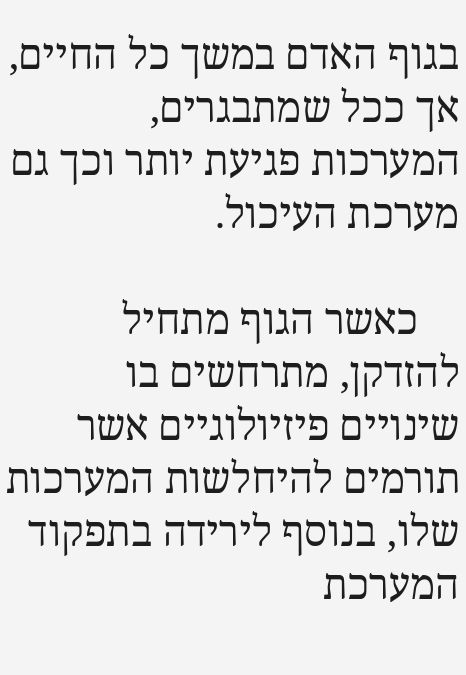בגוף האדם במשך כל החיים, אך ככל שמתבגרים, המערכות פגיעת יותר וכך גם מערכת העיכול.

    כאשר הגוף מתחיל להזדקן, מתרחשים בו שינויים פיזיולוגיים אשר תורמים להיחלשות המערכות שלו, בנוסף לירידה בתפקוד המערכת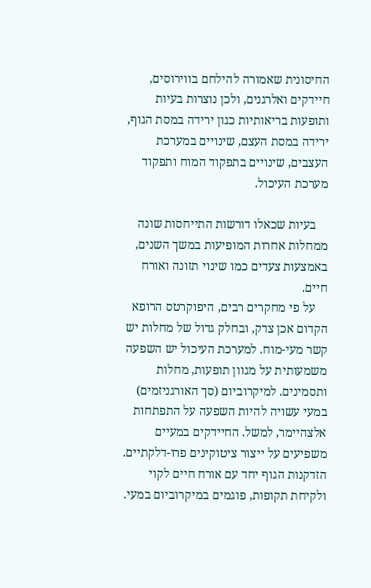החיסונית שאמורה להילחם בווירוסים, חיידקים ואלרגנים, ולכן נוצרות בעיות ותופעות בריאותיות כגון ירידה במסת הגוף, ירידה במסת העצם, שינויים במערכת העצבים, שינויים בתפקוד המוח ותפקוד מערכת העיכול.

    בעיות שכאלו דורשות התייחסות שונה ממחלות אחרות המופיעות במשך השנים, באמצעות צעדים כמו שינוי תזונה ואורח חיים.
    על פי מחקרים רבים, היפוקרטס הרופא הקדום אכן צדק, ובחלק גדול של מחלות יש קשר מעי-מוח. למערכת העיכול יש השפעה משמעותית על מגוון תופעות, מחלות ותסמינים. למיקרוביום (סך האורגניזמים) במעי עשויה להיות השפעה על התפתחות אלצהיימר, למשל. החיידקים במעיים משפיעים על ייצור ציטוקינים פרו-דלקתיים. הזדקנות הגוף יחד עם אורח חיים לקוי ולקיחת תקופות, פוגמים במיקרוביום במעי.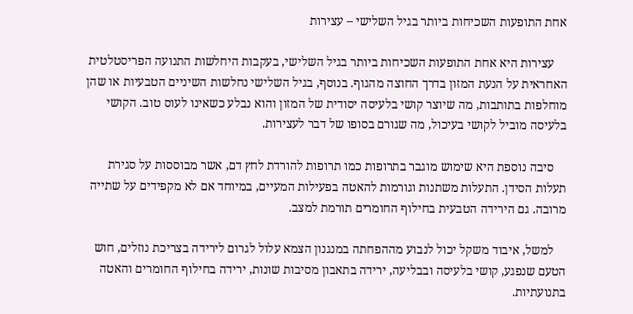אחת התופעות השכיחות ביותר בגיל השלישי – עצירות

    עצירות היא אחת התופעות השכיחות ביותר בגיל השלישי, בעקבות היחלשות התנועה הפריסטלטית האחראית על הנעת המזון בדרך החוצה מהגוף. בנוסף, בגיל השלישי נחלשות השיניים הטבעיות או שהן מוחלפות בתותבות, מה שיוצר קושי בלעיסה יסודית של המזון והוא נבלע כשאינו לעוס טוב. הקושי בלעיסה מוביל לקושי בעיכול, מה שגורם בסופו של דבר לעצירות.

    סיבה נוספת היא שימוש מוגבר בתרופות כמו תרופות להורדת לחץ דם, אשר מבוססות על סגירת תעלות הסידן. התעלות משתנות וגורמות להאטה בפעילות המעיים, במיוחד אם לא מקפידים על שתייה מרובה. גם הירידה הטבעית בחילוף החומרים תורמת למצב.

    למשל, איבוד משקל יכול לנבוע מההפחתה במנגנון הצמא עלול לגרום לירידה בצריכת נוזלים, חוש הטעם שנפגע, קושי בלעיסה ובבליעה, ירידה בתאבון מסיבות שונות, ירידה בחילוף החומרים והאטה בתנועתיות.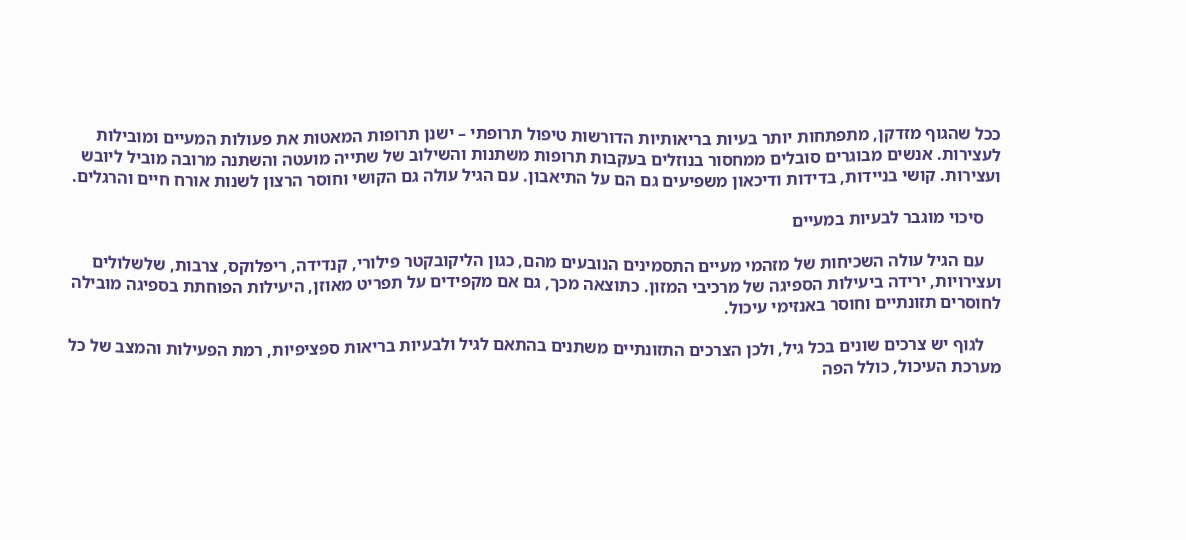ככל שהגוף מזדקן, מתפתחות יותר בעיות בריאותיות הדורשות טיפול תרופתי – ישנן תרופות המאטות את פעולות המעיים ומובילות לעצירות. אנשים מבוגרים סובלים ממחסור בנוזלים בעקבות תרופות משתנות והשילוב של שתייה מועטה והשתנה מרובה מוביל ליובש ועצירות. קושי בניידות, בדידות ודיכאון משפיעים גם הם על התיאבון. עם הגיל עולה גם הקושי וחוסר הרצון לשנות אורח חיים והרגלים.

    סיכוי מוגבר לבעיות במעיים

    עם הגיל עולה השכיחות של מזהמי מעיים התסמינים הנובעים מהם, כגון הליקובקטר פילורי, קנדידה, ריפלוקס, צרבות, שלשלולים ועצירויות, ירידה ביעילות הספיגה של מרכיבי המזון. כתוצאה מכך, גם אם מקפידים על תפריט מאוזן, היעילות הפוחתת בספיגה מובילה לחוסרים תזונתיים וחוסר באנזימי עיכול.

    לגוף יש צרכים שונים בכל גיל, ולכן הצרכים התזונתיים משתנים בהתאם לגיל ולבעיות בריאות ספציפיות, רמת הפעילות והמצב של כל מערכת העיכול, כולל הפה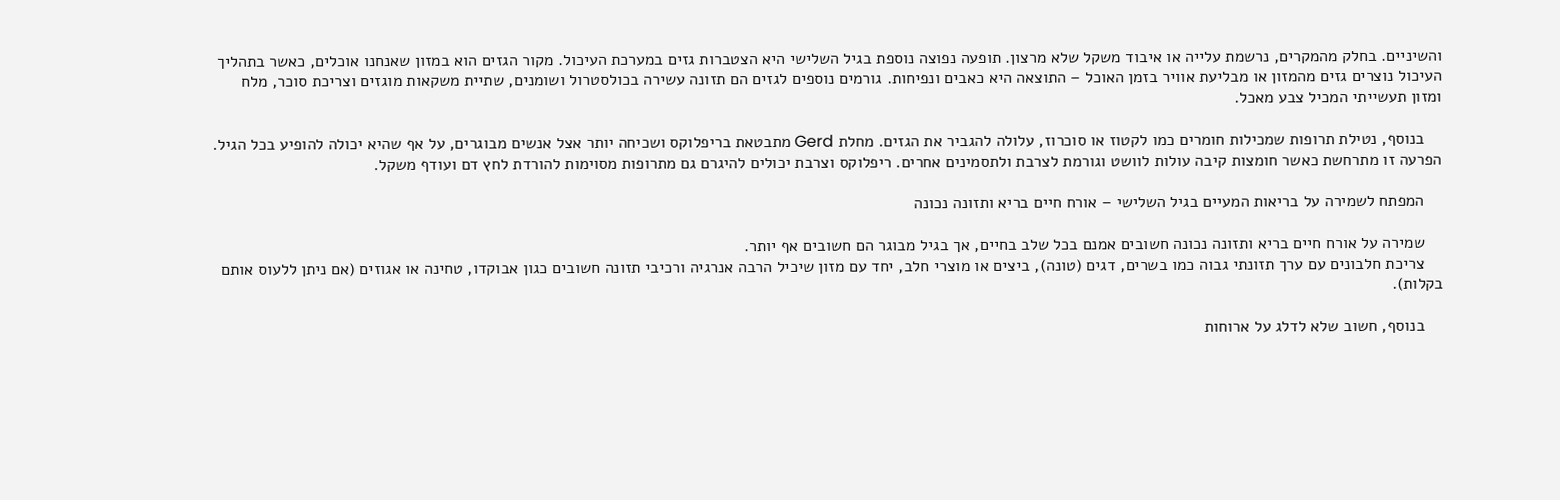והשיניים. בחלק מהמקרים, נרשמת עלייה או איבוד משקל שלא מרצון. תופעה נפוצה נוספת בגיל השלישי היא הצטברות גזים במערכת העיכול. מקור הגזים הוא במזון שאנחנו אוכלים, כאשר בתהליך העיכול נוצרים גזים מהמזון או מבליעת אוויר בזמן האוכל – התוצאה היא כאבים ונפיחות. גורמים נוספים לגזים הם תזונה עשירה בכולסטרול ושומנים, שתיית משקאות מוגזים וצריכת סוכר, מלח ומזון תעשייתי המכיל צבע מאכל.

    בנוסף, נטילת תרופות שמכילות חומרים כמו לקטוז או סוכרוז, עלולה להגביר את הגזים. מחלת Gerd מתבטאת בריפלוקס ושכיחה יותר אצל אנשים מבוגרים, על אף שהיא יכולה להופיע בכל הגיל. הפרעה זו מתרחשת כאשר חומצות קיבה עולות לוושט וגורמת לצרבת ולתסמינים אחרים. ריפלוקס וצרבת יכולים להיגרם גם מתרופות מסוימות להורדת לחץ דם ועודף משקל.

    המפתח לשמירה על בריאות המעיים בגיל השלישי – אורח חיים בריא ותזונה נכונה

    שמירה על אורח חיים בריא ותזונה נכונה חשובים אמנם בכל שלב בחיים, אך בגיל מבוגר הם חשובים אף יותר.
    צריכת חלבונים עם ערך תזונתי גבוה כמו בשרים, דגים (טונה), ביצים או מוצרי חלב, יחד עם מזון שיכיל הרבה אנרגיה ורכיבי תזונה חשובים כגון אבוקדו, טחינה או אגוזים (אם ניתן ללעוס אותם בקלות).

    בנוסף, חשוב שלא לדלג על ארוחות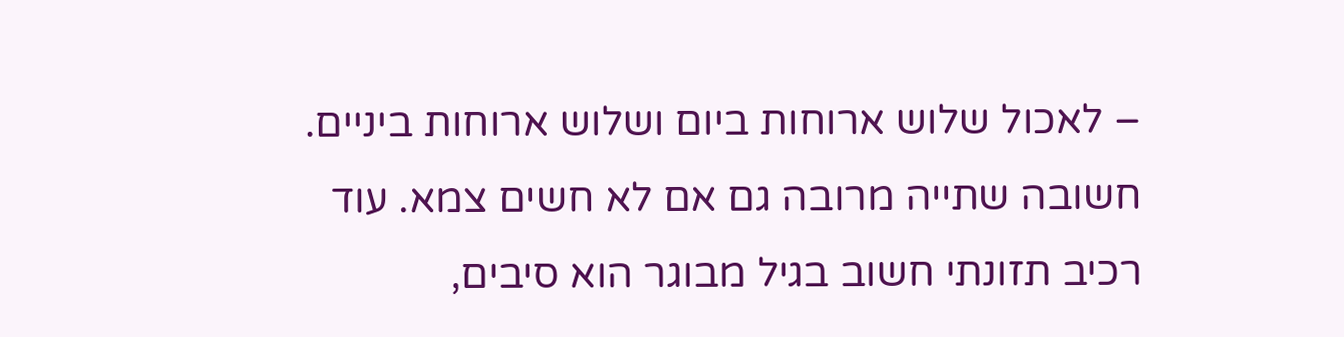– לאכול שלוש ארוחות ביום ושלוש ארוחות ביניים. חשובה שתייה מרובה גם אם לא חשים צמא. עוד רכיב תזונתי חשוב בגיל מבוגר הוא סיבים,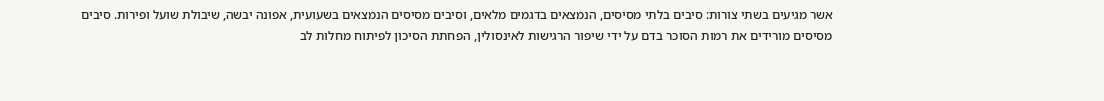אשר מגיעים בשתי צורות: סיבים בלתי מסיסים, הנמצאים בדגמים מלאים, וסיבים מסיסים הנמצאים בשעועית, אפונה יבשה, שיבולת שועל ופירות. סיבים מסיסים מורידים את רמות הסוכר בדם על ידי שיפור הרגישות לאינסולין, הפחתת הסיכון לפיתוח מחלות לב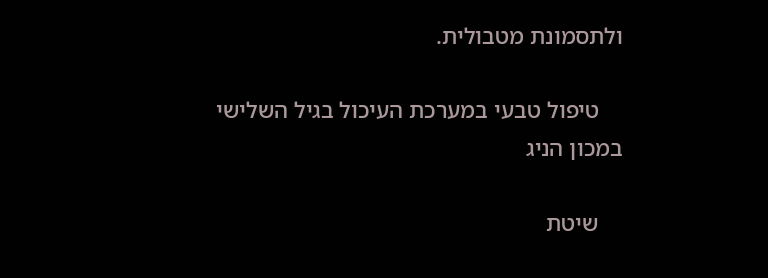ולתסמונת מטבולית.

    טיפול טבעי במערכת העיכול בגיל השלישי במכון הניג

    שיטת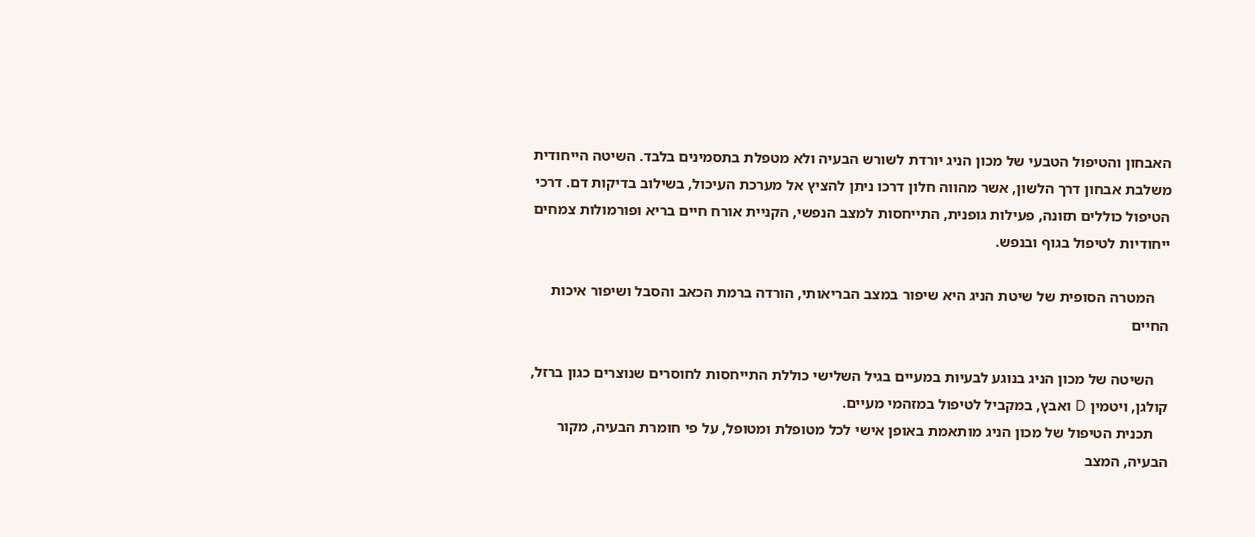האבחון והטיפול הטבעי של מכון הניג יורדת לשורש הבעיה ולא מטפלת בתסמינים בלבד. השיטה הייחודית משלבת אבחון דרך הלשון, אשר מהווה חלון דרכו ניתן להציץ אל מערכת העיכול, בשילוב בדיקות דם. דרכי הטיפול כוללים תזונה, פעילות גופנית, התייחסות למצב הנפשי, הקניית אורח חיים בריא ופורמולות צמחים ייחודיות לטיפול בגוף ובנפש.

    המטרה הסופית של שיטת הניג היא שיפור במצב הבריאותי, הורדה ברמת הכאב והסבל ושיפור איכות החיים

    השיטה של מכון הניג בנוגע לבעיות במעיים בגיל השלישי כוללת התייחסות לחוסרים שנוצרים כגון ברזל, קולגן, ויטמין D ואבץ, במקביל לטיפול במזהמי מעיים.
    תכנית הטיפול של מכון הניג מותאמת באופן אישי לכל מטופלת ומטופל, על פי חומרת הבעיה, מקור הבעיה, המצב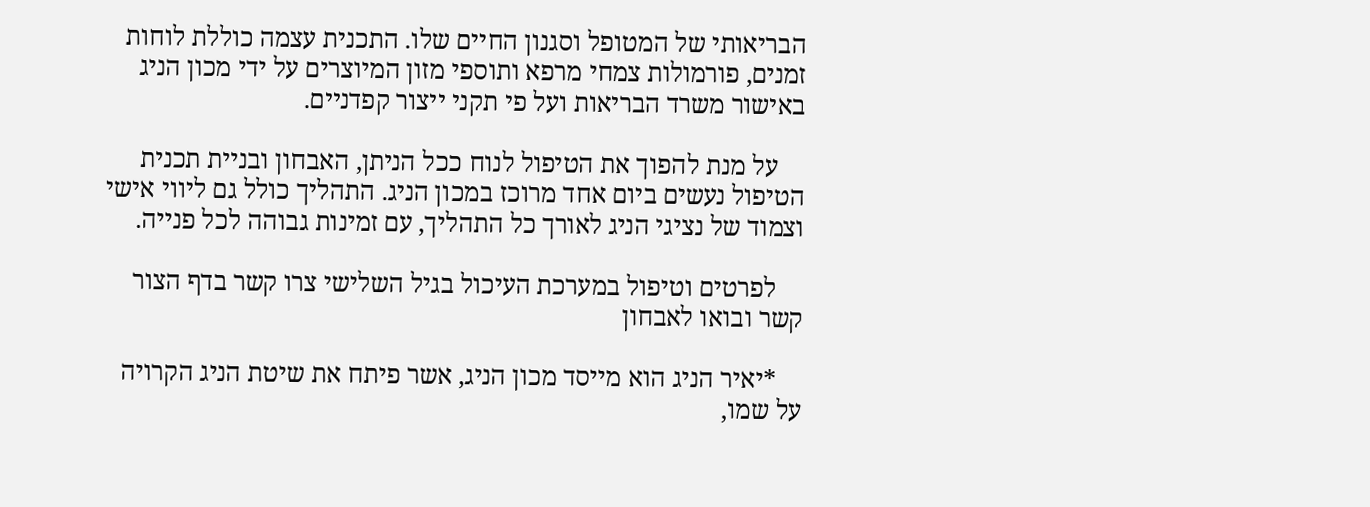הבריאותי של המטופל וסגנון החיים שלו. התכנית עצמה כוללת לוחות זמנים, פורמולות צמחי מרפא ותוספי מזון המיוצרים על ידי מכון הניג באישור משרד הבריאות ועל פי תקני ייצור קפדניים.

    על מנת להפוך את הטיפול לנוח ככל הניתן, האבחון ובניית תכנית הטיפול נעשים ביום אחד מרוכז במכון הניג. התהליך כולל גם ליווי אישי וצמוד של נציגי הניג לאורך כל התהליך, עם זמינות גבוהה לכל פנייה.

    לפרטים וטיפול במערכת העיכול בגיל השלישי צרו קשר בדף הצור קשר ובואו לאבחון

    *יאיר הניג הוא מייסד מכון הניג, אשר פיתח את שיטת הניג הקרויה על שמו,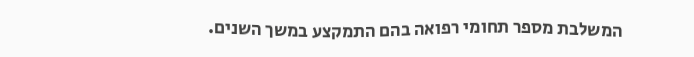המשלבת מספר תחומי רפואה בהם התמקצע במשך השנים.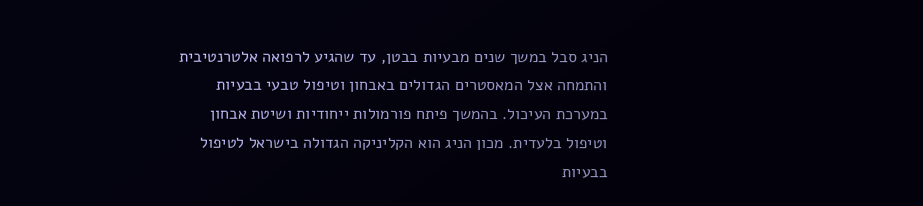הניג סבל במשך שנים מבעיות בבטן, עד שהגיע לרפואה אלטרנטיבית והתמחה אצל המאסטרים הגדולים באבחון וטיפול טבעי בבעיות במערכת העיכול. בהמשך פיתח פורמולות ייחודיות ושיטת אבחון וטיפול בלעדית. מכון הניג הוא הקליניקה הגדולה בישראל לטיפול בבעיות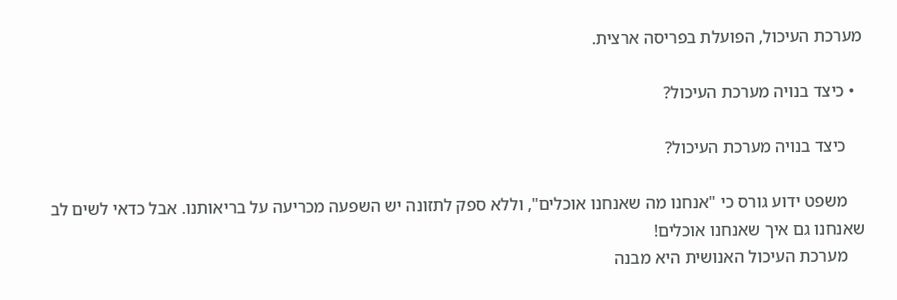מערכת העיכול, הפועלת בפריסה ארצית.

  • כיצד בנויה מערכת העיכול?

    כיצד בנויה מערכת העיכול?

    משפט ידוע גורס כי "אנחנו מה שאנחנו אוכלים", וללא ספק לתזונה יש השפעה מכריעה על בריאותנו. אבל כדאי לשים לב שאנחנו גם איך שאנחנו אוכלים!
    מערכת העיכול האנושית היא מבנה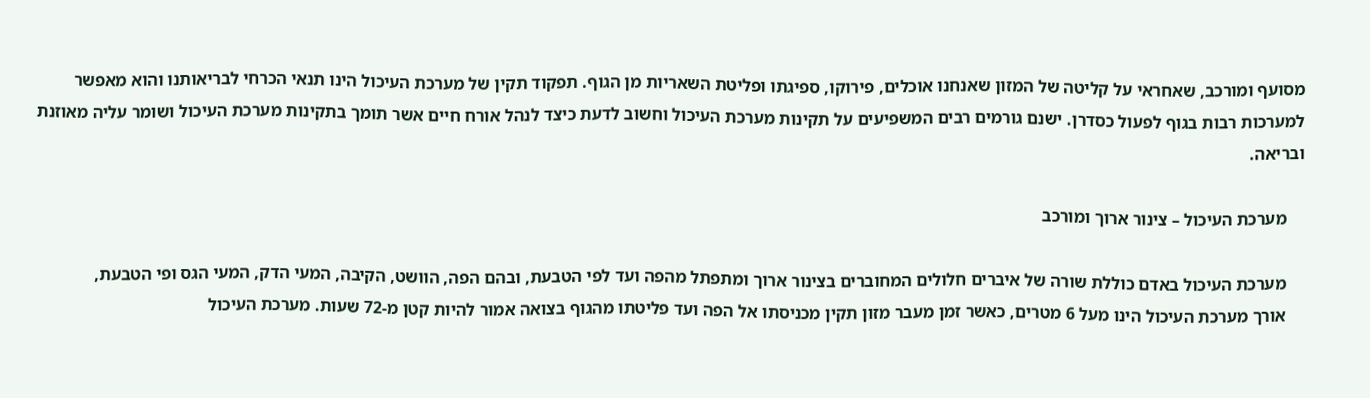מסועף ומורכב, שאחראי על קליטה של המזון שאנחנו אוכלים, פירוקו, ספיגתו ופליטת השאריות מן הגוף. תפקוד תקין של מערכת העיכול הינו תנאי הכרחי לבריאותנו והוא מאפשר למערכות רבות בגוף לפעול כסדרן. ישנם גורמים רבים המשפיעים על תקינות מערכת העיכול וחשוב לדעת כיצד לנהל אורח חיים אשר תומך בתקינות מערכת העיכול ושומר עליה מאוזנת ובריאה.

    מערכת העיכול – צינור ארוך ומורכב

    מערכת העיכול באדם כוללת שורה של איברים חלולים המחוברים בצינור ארוך ומתפתל מהפה ועד לפי הטבעת, ובהם הפה, הוושט, הקיבה, המעי הדק, המעי הגס ופי הטבעת,
    אורך מערכת העיכול הינו מעל 6 מטרים, כאשר זמן מעבר מזון תקין מכניסתו אל הפה ועד פליטתו מהגוף בצואה אמור להיות קטן מ-72 שעות. מערכת העיכול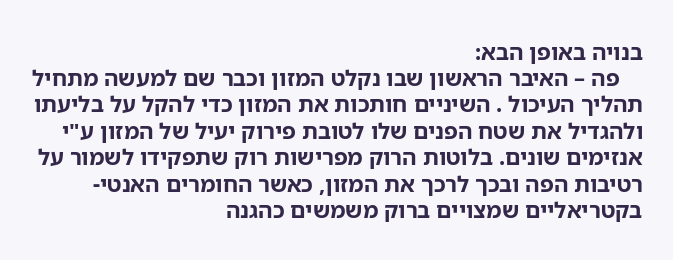בנויה באופן הבא:
    פה – האיבר הראשון שבו נקלט המזון וכבר שם למעשה מתחיל תהליך העיכול . השיניים חותכות את המזון כדי להקל על בליעתו ולהגדיל את שטח הפנים שלו לטובת פירוק יעיל של המזון ע"י אנזימים שונים. בלוטות הרוק מפרישות רוק שתפקידו לשמור על רטיבות הפה ובכך לרכך את המזון, כאשר החומרים האנטי-בקטריאליים שמצויים ברוק משמשים כהגנה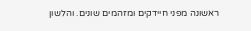ראשונה מפני חיידקים ומזהמים שונים. והלשון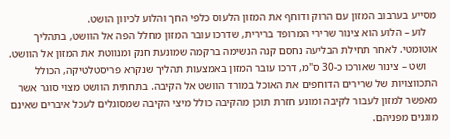מסייע בערבוב המזון עם הרוק ודוחף את המזון הלעוס כלפי החך והלוע לכיוון הושט.
    לוע – הלוע הוא צינור שרירי המרופד ברירית, שדרכו עובר המזון מחלל הפה אל הוושט, בתהליך אוטומטי. לאחר תחילת הבליעה נחסם קנה הנשימה ברקמה שמונעת חנק ומנווטת את המזון אל הוושט.
    ושט – צינור שאורכו כ-30 ס"מ, דרכו עובר המזון באמצעות תהליך שנקרא פריסטלטיקה, הכולל התכווצויות של שרירים הדוחפים את האוכל במורד הוושט אל הקיבה. בתחתית הוושט מצוי סוגר אשר מאפשר למזון לעבור לקיבה ומונע חזרת תוכן מהקיבה כולל מיצי הקיבה שמסוגלים לעכל איברים שאינם מוגנים מפניהם.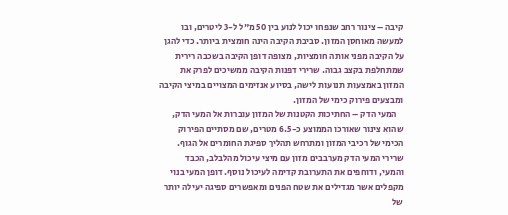קיבה – צינור רחב שנפחו יכול לנוע בין 50 מ"ל ל-3 ליטרים, ובו למעשה מאוחסן המזון. סביבת הקיבה הינה חומצית ביותר. כדי להגן על הקיבה מפני אותה חומציות, מצופה דופן הקיבה בשכבה רירית שמתחלפת בקצב גבוה. שרירי דפנות הקיבה ממשיכים לפרק את המזון באמצעות תנועות לישה, בסיוע אנזימים המצויים במיצי הקיבה ומבצעים פירוק כימי של המזון.
    המעי הדק – החתיכות הקטנות של המזון עוברות אל המעי הדק, שהוא צינור שאורכו הממוצע כ-6.5 מטרים, שם מסתיים הפירוק הכימי של רכיבי המזון ומתרחש תהליך ספיגת החומרים אל הגוף. שרירי המעי הדק מערבבים מזון עם מיצי עיכול מהלבלב, הכבד והמעי, ודוחפים את התערובת קדימה לעיכול נוסף. דופן המעי בנוי מקפלים אשר מגדילים את שטח הפנים ומאפשרים ספיגה יעילה יותר של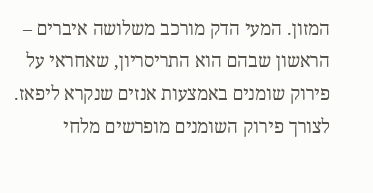המזון. המעי הדק מורכב משלושה איברים – הראשון שבהם הוא התריסריון, שאחראי על פירוק שומנים באמצעות אנזים שנקרא ליפאז. לצורך פירוק השומנים מופרשים מלחי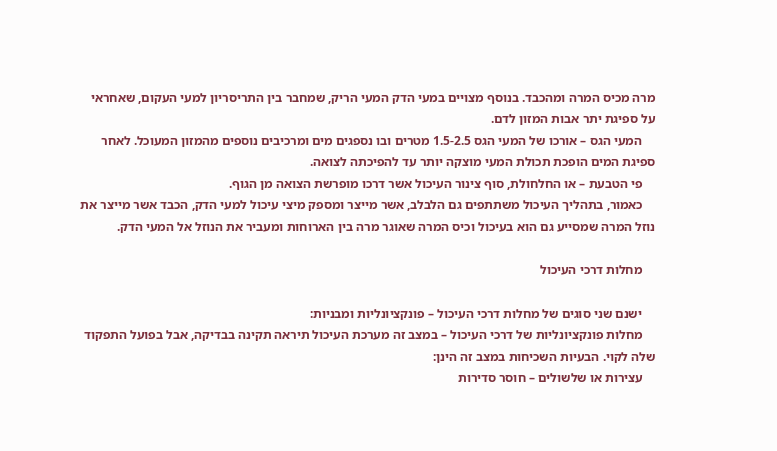מרה מכיס המרה ומהכבד. בנוסף מצויים במעי הדק המעי הריק, שמחבר בין התריסריון למעי העקום, שאחראי על ספיגת יתר אבות המזון לדם.
    המעי הגס – אורכו של המעי הגס 1.5-2.5 מטרים ובו נספגים מים ומרכיבים נוספים מהמזון המעוכל. לאחר ספיגת המים הופכת תכולת המעי מוצקה יותר עד להפיכתה לצואה.
    פי הטבעת – או החלחולת, סוף צינור העיכול אשר דרכו מופרשת הצואה מן הגוף.
    כאמור, בתהליך העיכול משתתפים גם הלבלב, אשר מייצר ומספק מיצי עיכול למעי הדק, הכבד אשר מייצר את נוזל המרה שמסייע גם הוא בעיכול וכיס המרה שאוגר מרה בין הארוחות ומעביר את הנוזל אל המעי הדק.

    מחלות דרכי העיכול

    ישנם שני סוגים של מחלות דרכי העיכול – פונקציונליות ומבניות:
    מחלות פונקציונליות של דרכי העיכול – במצב זה מערכת העיכול תיראה תקינה בבדיקה, אבל בפועל התפקוד שלה לקוי. הבעיות השכיחות במצב זה הינן:
    עצירות או שלשולים – חוסר סדירות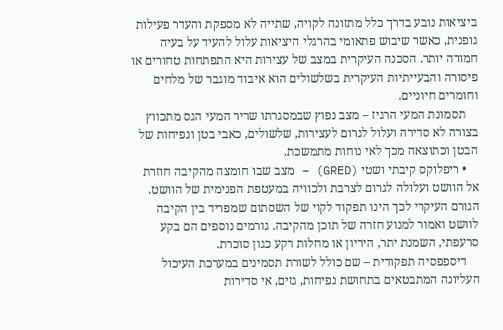ביציאות נובע בדרך כלל מתזונה לקויה, שתייה לא מספקת והעדר פעילות גופנית, כאשר שיבוש פתאומי בהרגלי היציאות עלול להעיד על בעיה חמורה יותר. הסכנה העיקרית במצב של עצירות היא התפתחות טחורים או פיסורה והבעייתיות העיקרית בשלשולים הוא איבוד מוגבר של מלחים וחומרים חיוניים.
    תסמונת המעי הרגיז – מצב נפוץ שבמסגרתו שריר המעי הגס מתכווץ בצורה לא סדירה ועלול לגרום לעצירות, שלשולים, כאבי בטן ונפיחות של הבטן וכתוצאה מכך לאי נוחות מתמשכת.
    • ריפלוקס קיבתי ושטי (GRED) – מצב שבו חומצה מהקיבה חוזרת אל הוושט ועלולה לגרום לצרבת ולכוויה במעטפת הפנימית של הוושט. הגורם העיקרי לכך הינו תפקוד לקוי של השסתום שמפריד בין הקיבה לוושט ואמור למנוע חזרה של תוכן מהקיבה. גורמים נוספים הם בקע סרעפתי, השמנת יתר, היריון או מחלות רקע כגון סוכרת.
    דיספפסיה תפקודית – שם כולל לשורת תסמינים במערכת העיכול העליונה המתבטאים בתחושת נפיחות, גזים, אי סדירות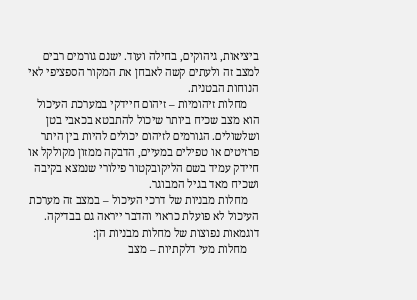ביציאות, גיהוקים, בחילה ועוד. ישנם גורמים רבים למצב זה ולעתים קשה לאבחן את המקור הספציפי לאי הנוחות הבטנית.
    מחלות זיהומיות – זיהום חיידקי במערכת העיכול הוא מצב שכיח ביותר שיכול להתבטא בכאבי בטן ושלשולים. הגורמים לזיהום יכולים להיות בין היתר פרזיטים או טפילים במעיים, הדבקה ממזון מקולקל או חיידק עמיד בשם הליקובקטור פילורי שנמצא בקיבה ושכיח מאד בגיל המבוגר.
    מחלות מבניות של דרכי העיכול – במצב זה מערכת העיכול לא פועלת כראוי והדבר ייראה גם בבדיקה. דוגמאות נפוצות של מחלות מבניות הן:
    מחלות מעי דלקתיות – מצב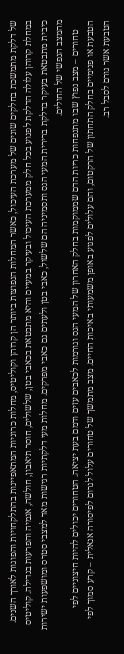של דלקת מתמשכת בחלקים שונים של מערכת העיכול, כאשר המחלות הנפוצות ביותר הן קרוהן וקוליטיס, מחלות כרוניות המתאפיינות בהתלקחויות והפוגות לאורך השנים. במחלת קרוהן עלולה הדלקת לפגוע בכל חלק ממערכת העיכול ובעיקר במעיים והיא מתבטאת בכאבי בטן, שלשולים, חוסר תיאבון, חולשה, אנמיה והפרעות בגדילה. קוליטיס כיבית מתבטאת בעיקר בדלקת ברירית המעי הגס ותסמיניה הם שלשול, כאבי בטן ולעתים גם כאבי מפרקים. מחלות מעי דלקתיות רגישות מאד למצבי סטרס ומושפעות ישירות מהמצב הנפשי של החולים.
    טחורים – מצב נפוץ שבו מתנפחות כריות הדם שממוקמות בחלק האחרון של המעי הגס וגורמות לכאבים עזים ודמם בעת יציאה. הטחורים יכולים להיות חיצוניים לפי הטבעת או פנימיים בחלק התחתון של הרקטום, והם עלולים לפגוע באופן משמעותי באיכות החיים. מצב מתמשך של טחורים עלול לגרום לפיסורה אנאלית – קרע סמוך לפי הטבעת אשר גורם לסבל רב.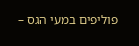פוליפים במעי הגס –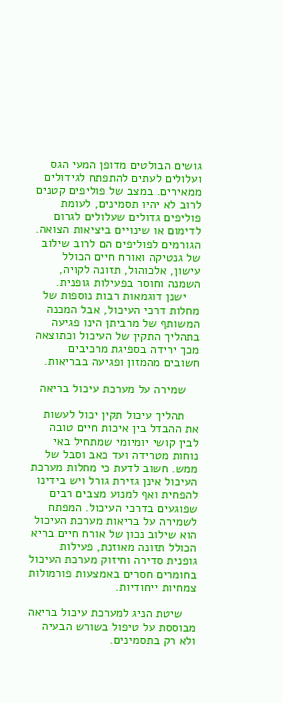גושים הבולטים מדופן המעי הגס ועלולים לעתים להתפתח לגידולים ממאירים. במצב של פוליפים קטנים לרוב לא יהיו תסמינים, לעומת פוליפים גדולים שעלולים לגרום לדימום או שינויים ביציאות הצואה. הגורמים לפוליפים הם לרוב שילוב של גנטיקה ואורח חיים הכולל עישון, אלכוהול, תזונה לקויה, השמנה וחוסר בפעילות גופנית.
    ישנן דוגמאות רבות נוספות של מחלות דרכי העיכול, אבל המכנה המשותף של מרביתן הינו פגיעה בתהליך התקין של העיכול וכתוצאה מכך ירידה בספיגת מרכיבים חשובים מהמזון ופגיעה בבריאות.

    שמירה על מערכת עיכול בריאה

    תהליך עיכול תקין יכול לעשות את ההבדל בין איכות חיים טובה לבין קושי יומיומי שמתחיל באי נוחות מטרידה ועד כאב וסבל של ממש. חשוב לדעת כי מחלות מערכת העיכול אינן גזירת גורל ויש בידינו להפחית ואף למנוע מצבים רבים שפוגעים בדרכי העיכול. המפתח לשמירה על בריאות מערכת העיכול הוא שילוב נכון של אורח חיים בריא הכולל תזונה מאוזנת, פעילות גופנית סדירה וחיזוק מערכת העיכול בחומרים חסרים באמצעות פורמולות צמחיות ייחודיות.

    שיטת הניג למערכת עיכול בריאה מבוססת על טיפול בשורש הבעיה ולא רק בתסמינים.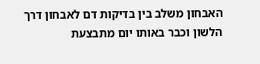האבחון משלב בין בדיקות דם לאבחון דרך הלשון וכבר באותו יום מתבצעת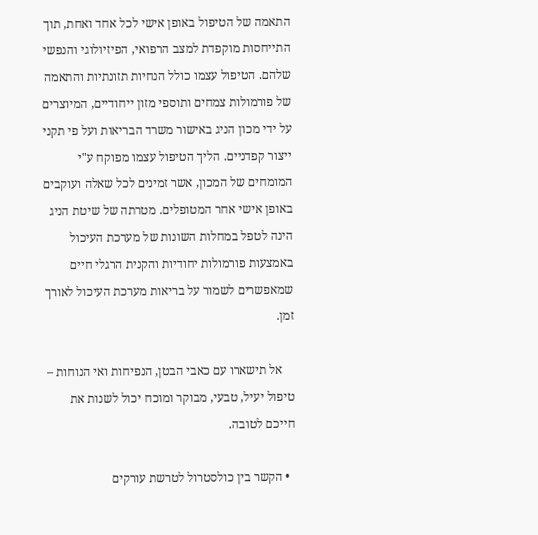התאמה של הטיפול באופן אישי לכל אחד ואחת, תוך התייחסות מוקפדת למצב הרפואי, הפיזיולוגי והנפשי שלהם. הטיפול עצמו כולל הנחיות תזונתיות והתאמה של פורמולות צמחים ותוספי מזון ייחודיים, המיוצרים על ידי מכון הניג באישור משרד הבריאות ועל פי תקני ייצור קפדניים. הליך הטיפול עצמו מפוקח ע"י המומחים של המכון, אשר זמינים לכל שאלה ועוקבים באופן אישי אחר המטופלים. מטרתה של שיטת הניג הינה לטפל במחלות השונות של מערכת העיכול באמצעות פורמולות יחודיות והקנית הרגלי חיים שמאפשרים לשמור על בריאות מערכת העיכול לאורך זמן.

    אל תישארו עם כאבי הבטן, הנפיחות ואי הנוחות – טיפול יעיל, טבעי, מבוקר ומוכח יכול לשנות את חייכם לטובה.

  • הקשר בין כולסטרול לטרשת עורקים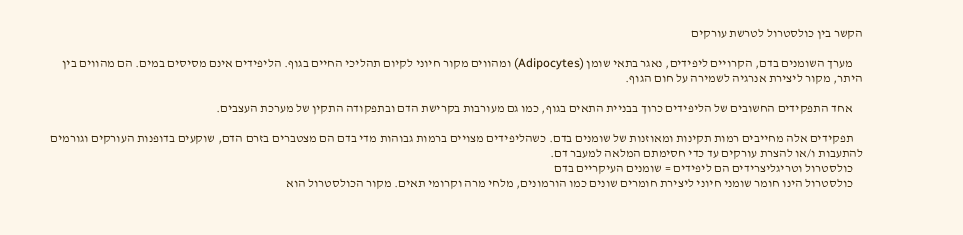הקשר בין כולסטרול לטרשת עורקים

    מערך השומנים בדם, הקרויים ליפידים, נאגר בתאי שומן (Adipocytes) ומהווים מקור חיוני לקיום תהליכי החיים בגוף. הליפידים אינם מסיסים במים. הם מהווים בין היתר, מקור ליצירת אנרגיה לשמירה על חום הגוף.

    אחד התפקידים החשובים של הליפידים כרוך בבניית התאים בגוף, כמו גם מעורבות בקרישת הדם ובתפקודה התקין של מערכת העצבים.

    תפקידים אלה מחייבים רמות תקינות ומאוזנות של שומנים בדם. כשהליפידים מצויים ברמות גבוהות מדי בדם הם מצטברים בזרם הדם, שוקעים בדופנות העורקים וגורמים להתעבות ו/או להצרת עורקים עד כדי חסימתם המלאה למעבר דם.
    כולסטרול וטריגליצרידים הם ליפידים = שומנים העיקריים בדם
    כולסטרול הינו חומר שומני חיוני ליצירת חומרים שונים כמו הורמונים, מלחי מרה וקרומי תאים. מקור הכולסטרול הוא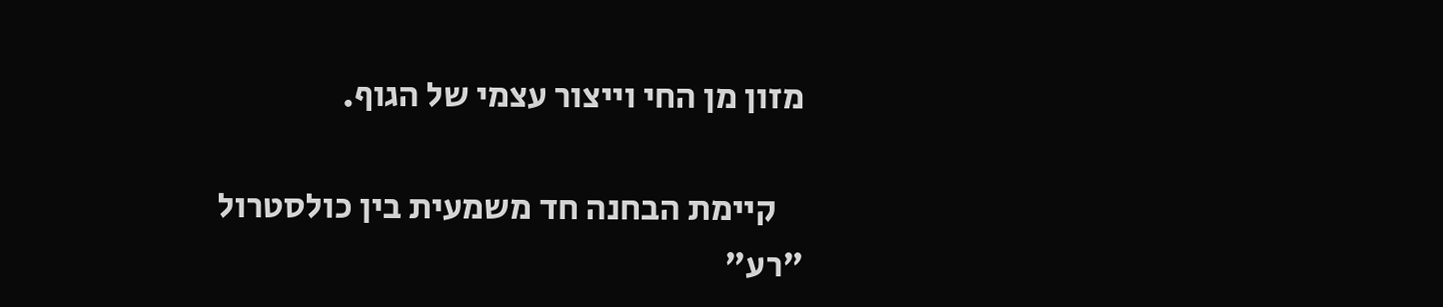מזון מן החי וייצור עצמי של הגוף.

    קיימת הבחנה חד משמעית בין כולסטרול "רע"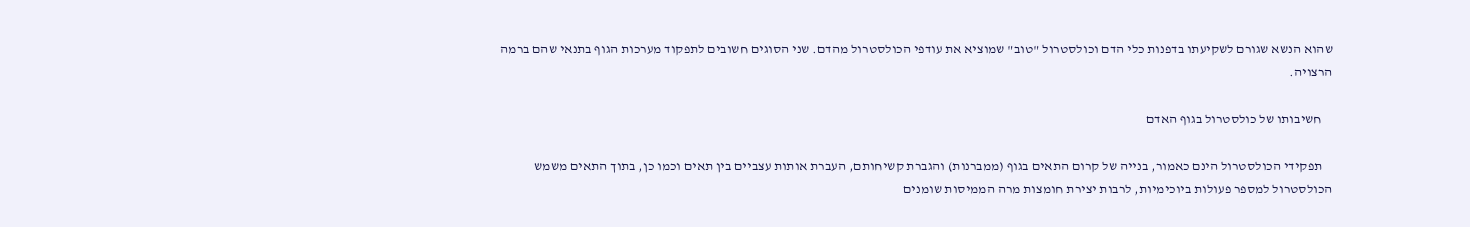שהוא הנשא שגורם לשקיעתו בדפנות כלי הדם וכולסטרול "טוב" שמוציא את עודפי הכולסטרול מהדם. שני הסוגים חשובים לתפקוד מערכות הגוף בתנאי שהם ברמה הרצויה.

    חשיבותו של כולסטרול בגוף האדם

    תפקידי הכולסטרול הינם כאמור, בנייה של קרום התאים בגוף (ממברנות) והגברת קשיחותם, העברת אותות עצביים בין תאים וכמו כן, בתוך התאים משמש הכולסטרול למספר פעולות ביוכימיות, לרבות יצירת חומצות מרה הממיסות שומנים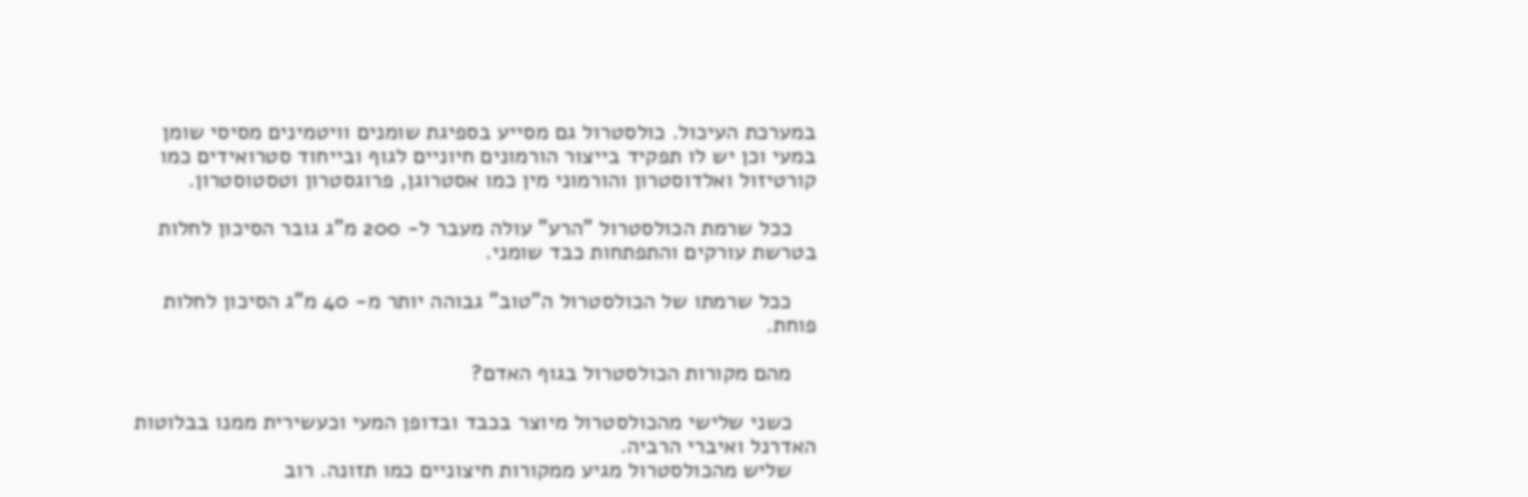במערכת העיכול. כולסטרול גם מסייע בספיגת שומנים וויטמינים מסיסי שומן במעי וכן יש לו תפקיד בייצור הורמונים חיוניים לגוף ובייחוד סטרואידים כמו קורטיזול ואלדוסטרון והורמוני מין כמו אסטרוגן, פרוגסטרון וטסטוסטרון.

    ככל שרמת הכולסטרול "הרע" עולה מעבר ל- 200 מ"ג גובר הסיכון לחלות בטרשת עורקים והתפתחות כבד שומני.

    ככל שרמתו של הכולסטרול ה"טוב" גבוהה יותר מ- 40 מ"ג הסיכון לחלות פוחת.

    מהם מקורות הכולסטרול בגוף האדם?

    כשני שלישי מהכולסטרול מיוצר בכבד ובדופן המעי וכעשירית ממנו בבלוטות האדרנל ואיברי הרביה.
    שליש מהכולסטרול מגיע ממקורות חיצוניים כמו תזונה. רוב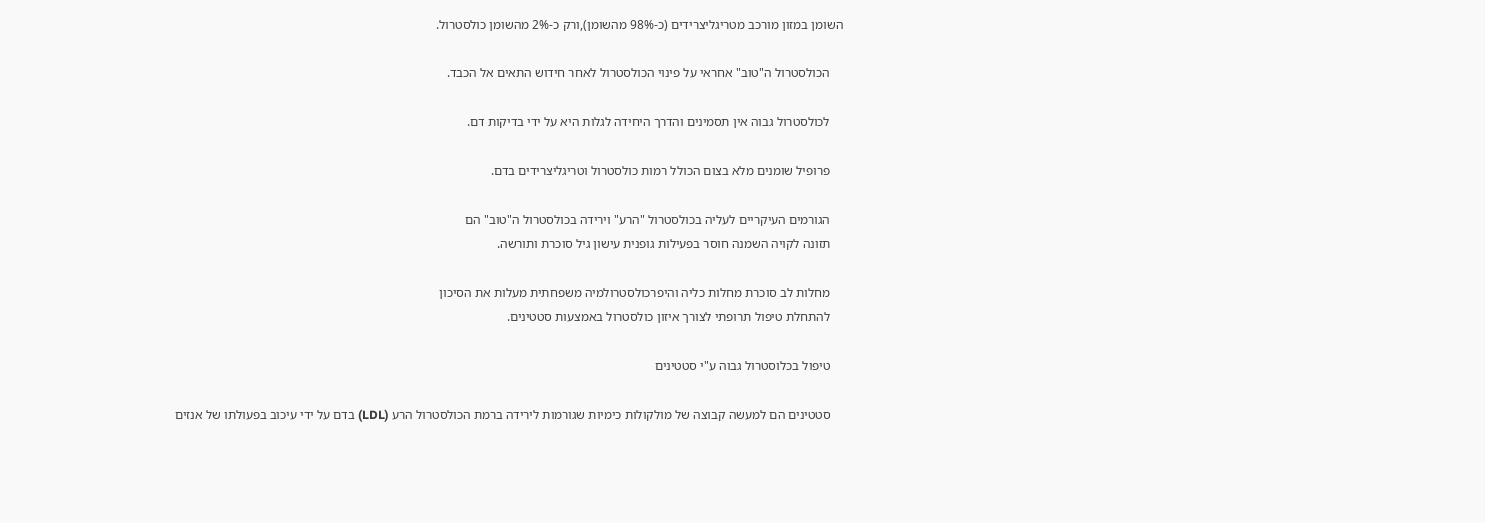השומן במזון מורכב מטריגליצרידים (כ-98% מהשומן),ורק כ-2% מהשומן כולסטרול.

    הכולסטרול ה"טוב" אחראי על פינוי הכולסטרול לאחר חידוש התאים אל הכבד.

    לכולסטרול גבוה אין תסמינים והדרך היחידה לגלות היא על ידי בדיקות דם.

    פרופיל שומנים מלא בצום הכולל רמות כולסטרול וטריגליצרידים בדם.

    הגורמים העיקריים לעליה בכולסטרול "הרע" וירידה בכולסטרול ה"טוב" הם
    תזונה לקויה השמנה חוסר בפעילות גופנית עישון גיל סוכרת ותורשה.

    מחלות לב סוכרת מחלות כליה והיפרכולסטרולמיה משפחתית מעלות את הסיכון
    להתחלת טיפול תרופתי לצורך איזון כולסטרול באמצעות סטטינים.

    טיפול בכלוסטרול גבוה ע"י סטטינים

    סטטינים הם למעשה קבוצה של מולקולות כימיות שגורמות לירידה ברמת הכולסטרול הרע (LDL) בדם על ידי עיכוב בפעולתו של אנזים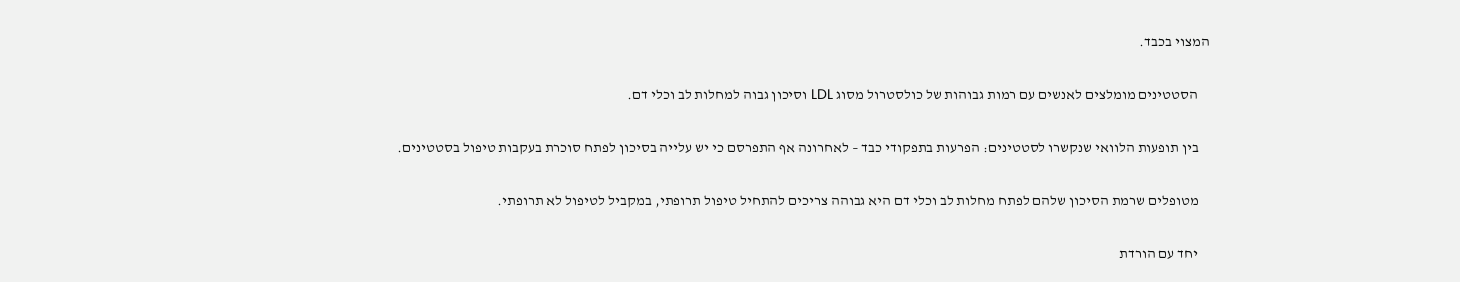המצוי בכבד.

    הסטטינים מומלצים לאנשים עם רמות גבוהות של כולסטרול מסוג LDL וסיכון גבוה למחלות לב וכלי דם.

    בין תופעות הלוואי שנקשרו לסטטינים: הפרעות בתפקודי כבד – לאחרונה אף התפרסם כי יש עלייה בסיכון לפתח סוכרת בעקבות טיפול בסטטינים.

    מטופלים שרמת הסיכון שלהם לפתח מחלות לב וכלי דם היא גבוהה צריכים להתחיל טיפול תרופתי, במקביל לטיפול לא תרופתי.

    יחד עם הורדת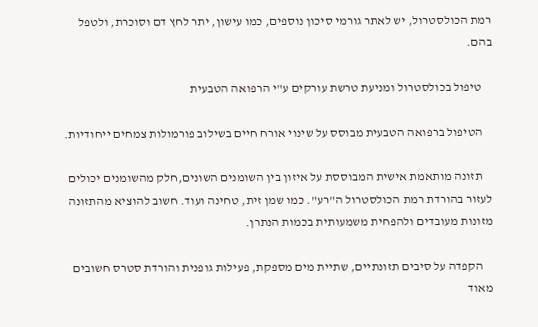רמת הכולסטרול, יש לאתר גורמי סיכון נוספים, כמו עישון, יתר לחץ דם וסוכרת, ולטפל בהם.

    טיפול בכולסטרול ומניעת טרשת עורקים ע"י הרפואה הטבעית

    הטיפול ברפואה הטבעית מבוסס על שינוי אורח חיים בשילוב פורמולות צמחים ייחודיות.

    תזונה מותאמת אישית המבוססת על איזון בין השומנים השונים,חלק מהשומנים יכולים לעזור בהורדת רמת הכולסטרול ה"רע". כמו שמן זית, טחינה ועוד. חשוב להוציא מהתזונה מזונות מעובדים ולהפחית משמעותית בכמות הנתרן.

    הקפדה על סיבים תזונתיים, שתיית מים מספקת, פעילות גופנית והורדת סטרס חשובים מאוד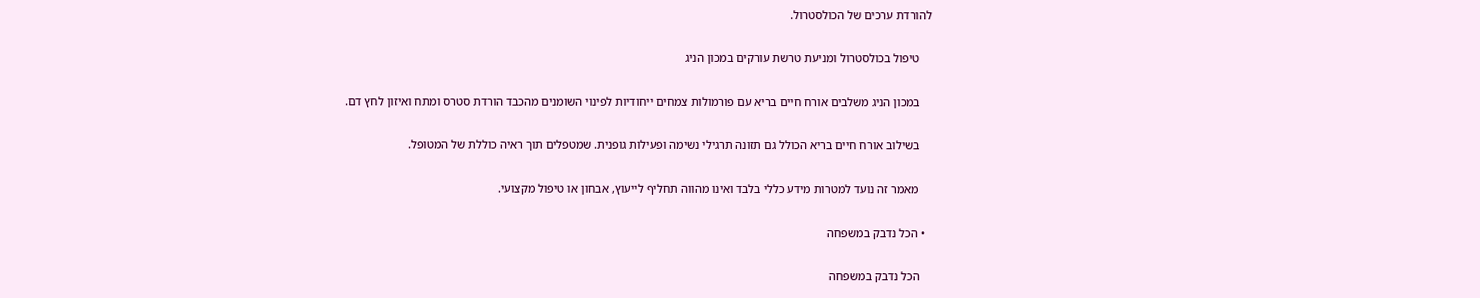להורדת ערכים של הכולסטרול.

    טיפול בכולסטרול ומניעת טרשת עורקים במכון הניג

    במכון הניג משלבים אורח חיים בריא עם פורמולות צמחים ייחודיות לפינוי השומנים מהכבד הורדת סטרס ומתח ואיזון לחץ דם.

    בשילוב אורח חיים בריא הכולל גם תזונה תרגילי נשימה ופעילות גופנית. שמטפלים תוך ראיה כוללת של המטופל.

    מאמר זה נועד למטרות מידע כללי בלבד ואינו מהווה תחליף לייעוץ, אבחון או טיפול מקצועי.

  • הכל נדבק במשפחה

    הכל נדבק במשפחה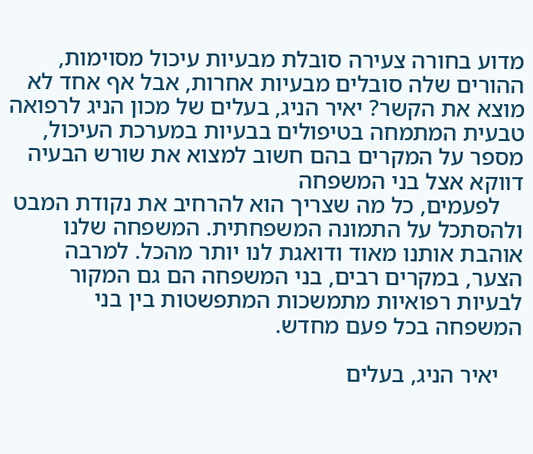מדוע בחורה צעירה סובלת מבעיות עיכול מסוימות, ההורים שלה סובלים מבעיות אחרות, אבל אף אחד לא מוצא את הקשר? יאיר הניג, בעלים של מכון הניג לרפואה טבעית המתמחה בטיפולים בבעיות במערכת העיכול, מספר על המקרים בהם חשוב למצוא את שורש הבעיה דווקא אצל בני המשפחה
    לפעמים, כל מה שצריך הוא להרחיב את נקודת המבט ולהסתכל על התמונה המשפחתית. המשפחה שלנו אוהבת אותנו מאוד ודואגת לנו יותר מהכל. למרבה הצער, במקרים רבים, בני המשפחה הם גם המקור לבעיות רפואיות מתמשכות המתפשטות בין בני המשפחה בכל פעם מחדש.

    יאיר הניג, בעלים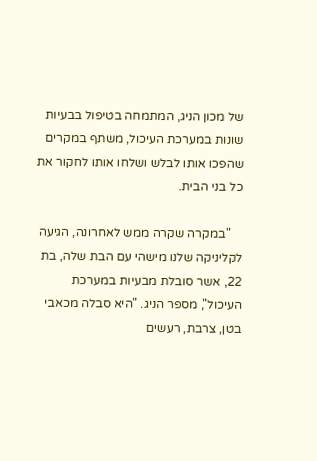של מכון הניג, המתמחה בטיפול בבעיות שונות במערכת העיכול, משתף במקרים שהפכו אותו לבלש ושלחו אותו לחקור את כל בני הבית.

    "במקרה שקרה ממש לאחרונה, הגיעה לקליניקה שלנו מישהי עם הבת שלה, בת 22, אשר סובלת מבעיות במערכת העיכול", מספר הניג. "היא סבלה מכאבי בטן, צרבת, רעשים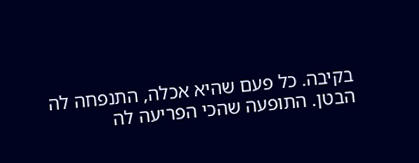בקיבה. כל פעם שהיא אכלה, התנפחה לה הבטן. התופעה שהכי הפריעה לה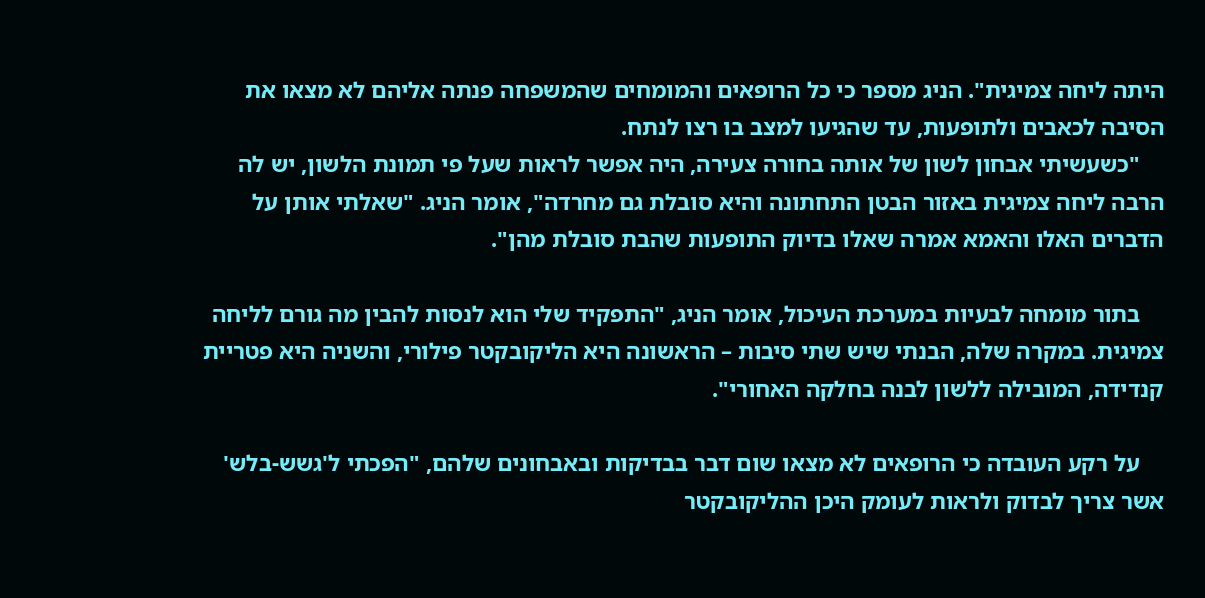היתה ליחה צמיגית". הניג מספר כי כל הרופאים והמומחים שהמשפחה פנתה אליהם לא מצאו את הסיבה לכאבים ולתופעות, עד שהגיעו למצב בו רצו לנתח.
    "כשעשיתי אבחון לשון של אותה בחורה צעירה, היה אפשר לראות שעל פי תמונת הלשון, יש לה הרבה ליחה צמיגית באזור הבטן התחתונה והיא סובלת גם מחרדה", אומר הניג. "שאלתי אותן על הדברים האלו והאמא אמרה שאלו בדיוק התופעות שהבת סובלת מהן".

    בתור מומחה לבעיות במערכת העיכול, אומר הניג, "התפקיד שלי הוא לנסות להבין מה גורם לליחה צמיגית. במקרה שלה, הבנתי שיש שתי סיבות – הראשונה היא הליקובקטר פילורי, והשניה היא פטריית קנדידה, המובילה ללשון לבנה בחלקה האחורי".

    על רקע העובדה כי הרופאים לא מצאו שום דבר בבדיקות ובאבחונים שלהם, "הפכתי ל'גשש-בלש' אשר צריך לבדוק ולראות לעומק היכן ההליקובקטר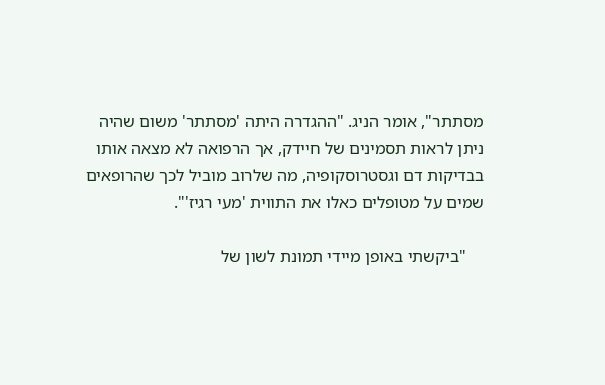מסתתר", אומר הניג. "ההגדרה היתה 'מסתתר' משום שהיה ניתן לראות תסמינים של חיידק, אך הרפואה לא מצאה אותו בבדיקות דם וגסטרוסקופיה, מה שלרוב מוביל לכך שהרופאים שמים על מטופלים כאלו את התווית 'מעי רגיז'".

    "ביקשתי באופן מיידי תמונת לשון של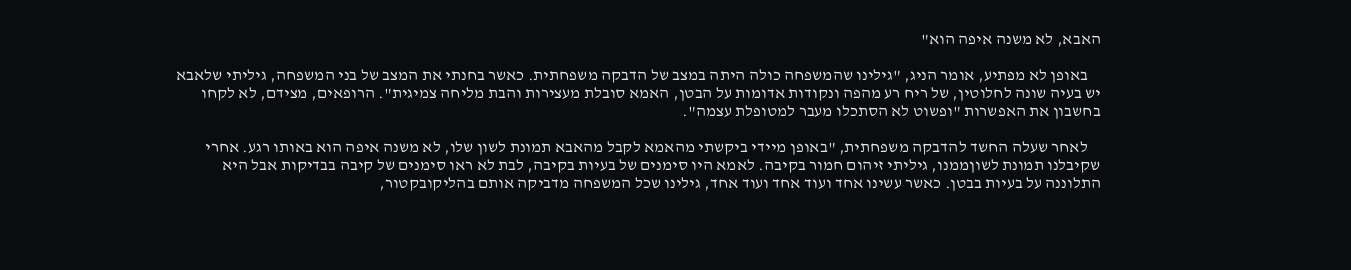האבא, לא משנה איפה הוא"

    באופן לא מפתיע, אומר הניג, "גילינו שהמשפחה כולה היתה במצב של הדבקה משפחתית. כאשר בחנתי את המצב של בני המשפחה, גיליתי שלאבא יש בעיה שונה לחלוטין, של ריח רע מהפה ונקודות אדומות על הבטן, האמא סובלת מעצירות והבת מליחה צמיגית". הרופאים, מצידם, לא לקחו בחשבון את האפשרות "ופשוט לא הסתכלו מעבר למטופלת עצמה".

    לאחר שעלה החשד להדבקה משפחתית, "באופן מיידי ביקשתי מהאמא לקבל מהאבא תמונת לשון שלו, לא משנה איפה הוא באותו רגע. אחרי שקיבלנו תמונת לשוןממנו, גיליתי זיהום חמור בקיבה. לאמא היו סימנים של בעיות בקיבה, לבת לא ראו סימנים של קיבה בבדיקות אבל היא התלוננה על בעיות בבטן. כאשר עשינו אחד ועוד אחד ועוד אחד, גילינו שכל המשפחה מדביקה אותם בהליקובקטור,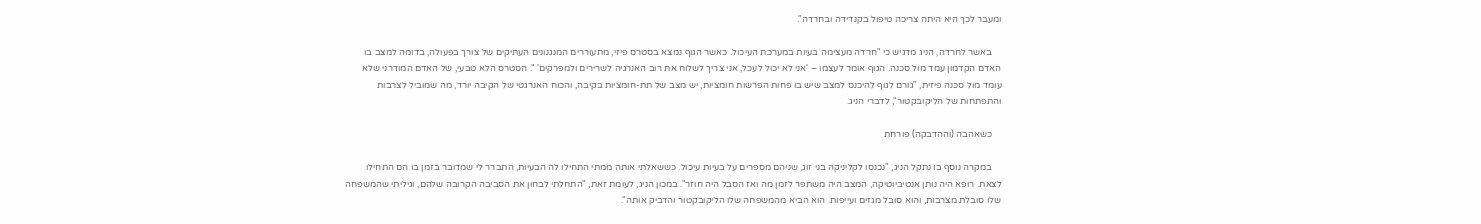ומעבר לכך היא היתה צריכה טיפול בקנדידה ובחרדה".

    באשר לחרדה, הניג מדגיש כי "חרדה מעצימה בעיות במערכת העיכול. כאשר הגוף נמצא בסטרס פיזי, מתעוררים המנגנונים העתיקים של צורך בפעולה, בדומה למצב בו האדם הקדמון עמד מול סכנה. הגוף אומר לעצמו – 'אני לא יכול לעכל, אני צריך לשלוח את רוב האנרגיה לשרירים ולמפרקים' ". הסטרס הלא טבעי, של האדם המודרני שלא עומד מול סכנה פיזית, "גורם לגוף להיכנס למצב שיש בו פחות הפרשות חומציות, יש מצב של תת-חומציות בקיבה, והכוח האנרגטי של הקיבה יורד, מה שמוביל לצרבות והתפתחות של הליקובקטור", לדברי הניג.

    כשאהבה (וההדבקה) פורחת

    במקרה נוסף בו נתקל הניג, "נכנסו לקליניקה בני זוג, שניהם מספרים על בעיות עיכול. כששאלתי אותה ממתי התחילו לה הבעיות, התברר לי שמדובר בזמן בו הם התחילו לצאת. רופא היה נותן אנטיביוטיקה, המצב היה משתפר לזמן מה ואז הסבל היה חוזר". במכון הניג, לעומת זאת, "התחלתי לבחון את הסביבה הקרובה שלהם, וגיליתי שהמשפחה שלו סובלת מצרבות, והוא סובל מגזים ועייפות. הוא הביא מהמשפחה שלו הליקובקטור והדביק אותה".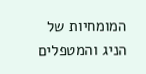המומחיות של הניג והמטפלים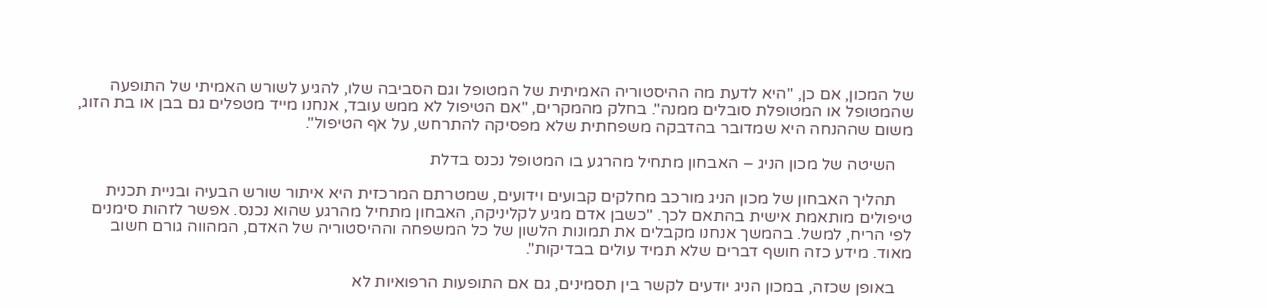של המכון, אם כן, "היא לדעת מה ההיסטוריה האמיתית של המטופל וגם הסביבה שלו, להגיע לשורש האמיתי של התופעה שהמטופל או המטופלת סובלים ממנה". בחלק מהמקרים, "אם הטיפול לא ממש עובד, אנחנו מייד מטפלים גם בבן או בת הזוג, משום שההנחה היא שמדובר בהדבקה משפחתית שלא מפסיקה להתרחש, על אף הטיפול".

    השיטה של מכון הניג – האבחון מתחיל מהרגע בו המטופל נכנס בדלת

    תהליך האבחון של מכון הניג מורכב מחלקים קבועים וידועים, שמטרתם המרכזית היא איתור שורש הבעיה ובניית תכנית טיפולים מותאמת אישית בהתאם לכך. "כשבן אדם מגיע לקליניקה, האבחון מתחיל מהרגע שהוא נכנס. אפשר לזהות סימנים לפי הריח, למשל. בהמשך אנחנו מקבלים את תמונות הלשון של כל המשפחה וההיסטוריה של האדם, המהווה גורם חשוב מאוד. מידע כזה חושף דברים שלא תמיד עולים בבדיקות".

    באופן שכזה, במכון הניג יודעים לקשר בין תסמינים, גם אם התופעות הרפואיות לא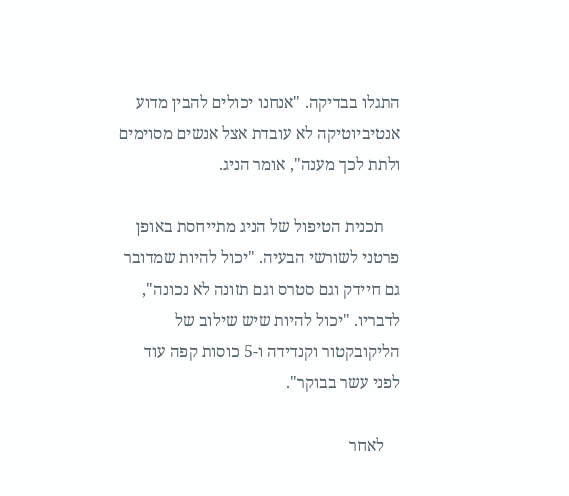התגלו בבדיקה. "אנחנו יכולים להבין מדוע אנטיביוטיקה לא עובדת אצל אנשים מסוימים ולתת לכך מענה", אומר הניג.

    תכנית הטיפול של הניג מתייחסת באופן פרטני לשורשי הבעיה. "יכול להיות שמדובר גם חיידק וגם סטרס וגם תזונה לא נכונה", לדבריו. "יכול להיות שיש שילוב של הליקובקטור וקנדידה ו-5 כוסות קפה עוד לפני עשר בבוקר".

    לאחר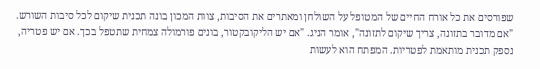שפורסים את כל אורח החיים של המטופל על השולחן ומאתרים את הסיבות, צוות המכון בונה תכנית שיקום לכל סיבות השורש. "אם מדובר בתזונה, צריך שיקום לתזונה", אומר הניג. "אם יש הליקובקטור, בונים פורמולה צמחית שתטפל בכך. אם יש פטריה, נספק תכנית מותאמת לפטריות. המפתח הוא לעשות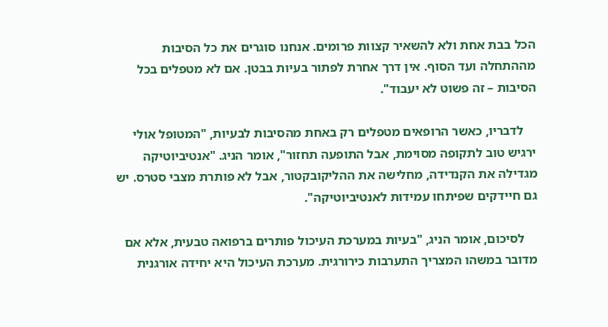הכל בבת אחת ולא להשאיר קצוות פרומים. אנחנו סוגרים את כל הסיבות מההתחלה ועד הסוף. אין דרך אחרת לפתור בעיות בבטן. אם לא מטפלים בכל הסיבות – זה פשוט לא יעבוד".

    לדבריו, כאשר הרופאים מטפלים רק באחת מהסיבות לבעיות, "המטופל אולי ירגיש טוב לתקופה מסוימת, אבל התופעה תחזור", אומר הניג. "אנטיביוטיקה מגדילה את הקנדידה, מחלישה את ההליקובקטור, אבל לא פותרת מצבי סטרס. יש גם חיידקים שפיתחו עמידות לאנטיביוטיקה".

    לסיכום, אומר הניג, "בעיות במערכת העיכול פותרים ברפואה טבעית, אלא אם מדובר במשהו המצריך התערבות כירורגית. מערכת העיכול היא יחידה אורגנית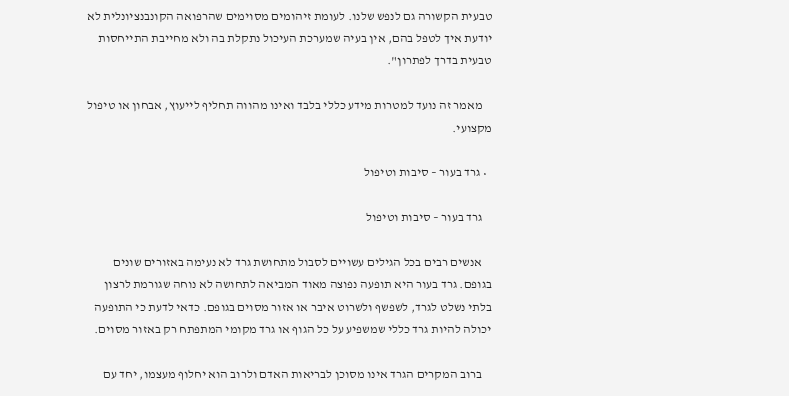טבעית הקשורה גם לנפש שלנו. לעומת זיהומים מסוימים שהרפואה הקונבנציונלית לא יודעת איך לטפל בהם, אין בעיה שמערכת העיכול נתקלת בה ולא מחייבת התייחסות טבעית בדרך לפתרון".

    מאמר זה נועד למטרות מידע כללי בלבד ואינו מהווה תחליף לייעוץ, אבחון או טיפול מקצועי.

  • גרד בעור – סיבות וטיפול

    גרד בעור – סיבות וטיפול

    אנשים רבים בכל הגילים עשויים לסבול מתחושת גרד לא נעימה באזורים שונים בגופם. גרד בעור היא תופעה נפוצה מאוד המביאה לתחושה לא נוחה שגורמת לרצון בלתי נשלט לגרד, לשפשף ולשרוט איבר או אזור מסוים בגופם. כדאי לדעת כי התופעה יכולה להיות גרד כללי שמשפיע על כל הגוף או גרד מקומי המתפתח רק באזור מסוים.

    ברוב המקרים הגרד אינו מסוכן לבריאות האדם ולרוב הוא יחלוף מעצמו, יחד עם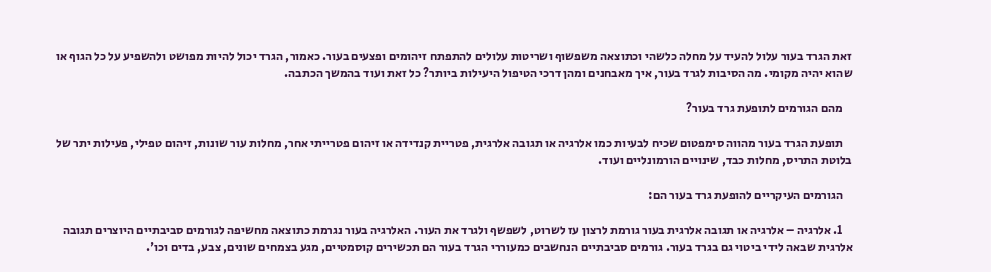זאת הגרד בעור עלול להעיד על מחלה כלשהי וכתוצאה משפשוף ושריטות עלולים להתפתח זיהומים ופצעים בעור. כאמור, הגרד יכול להיות מפושט ולהשפיע על כל הגוף או שהוא יהיה מקומי. מה הסיבות לגרד בעור, איך מאבחנים ומהן דרכי הטיפול היעילות ביותר? כל זאת ועוד בהמשך הכתבה.

    מהם הגורמים לתופעת גרד בעור?

    תופעת הגרד בעור מהווה סימפטום שכיח לבעיות כמו אלרגיה או תגובה אלרגית, פטריית קנדידה או זיהום פטרייתי אחר, מחלות עור שונות, זיהום טפילי, פעילות יתר של בלוטת התריס, מחלות כבד, שינויים הורמונליים ועוד.

    הגורמים העיקריים להופעת גרד בעור הם:

    1. אלרגיה – אלרגיה או תגובה אלרגית בעור גורמת לרצון עז לשרוט, לשפשף ולגרד את העור. האלרגיה בעור נגרמת כתוצאה מחשיפה לגורמים סביבתיים היוצרים תגובה אלרגית שבאה לידי ביטוי גם בגרד בעור. גורמים סביבתיים הנחשבים כמעוררי הגרד בעור הם תכשירים קוסמטיים, מגע בצמחים שונים, צבע, בדים וכו'.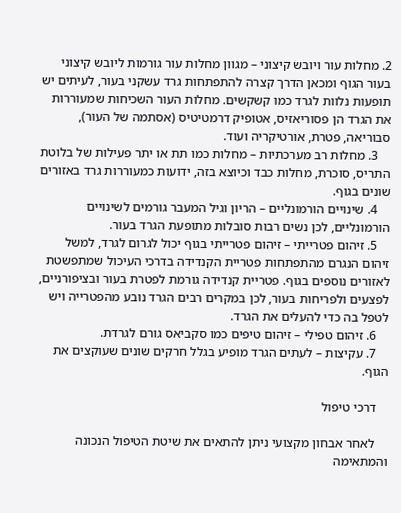2. מחלות עור ויובש קיצוני – מגוון מחלות עור גורמות ליובש קיצוני בעור הגוף ומכאן הדרך קצרה להתפתחות גרד עשקני בעור, לעיתים יש תופעות נלוות לגרד כמו קשקשים. מחלות העור השכיחות שמעוררות את הגרד הן פסוריאזיס, אטופיק דרמטיטיס (אסתמה של העור), סבוריאה, פטרת, אורטיקריה ועוד.
    3. מחלות רב מערכתיות – מחלות כמו תת או יתר פעילות של בלוטת התריס, סוכרת, מחלות כבד וכיוצא בזה, ידועות כמעוררות גרד באזורים שונים בגוף.
    4. שינויים הורמונליים – הריון וגיל המעבר גורמים לשינויים הורמונליים, לכן נשים רבות סובלות מתופעת הגרד בעור.
    5. זיהום פטרייתי – זיהום פטרייתי בגוף יכול לגרום לגרד, למשל זיהום הנגרם מהתפתחות פטריית הקנדידה בדרכי העיכול שמתפשטת לאזורים נוספים בגוף. פטריית קנדידה גורמת לפטרת בעור ובציפורניים, לפצעים ולפריחות בעור, לכן במקרים רבים הגרד נובע מהפטרייה ויש לטפל בה כדי להעלים את הגרד.
    6. זיהום טפילי – זיהום טיפים כמו סקביאס גורם לגרדת.
    7. עקיצות – לעתים הגרד מופיע בגלל חרקים שונים שעוקצים את הגוף.

    דרכי טיפול

    לאחר אבחון מקצועי ניתן להתאים את שיטת הטיפול הנכונה והמתאימה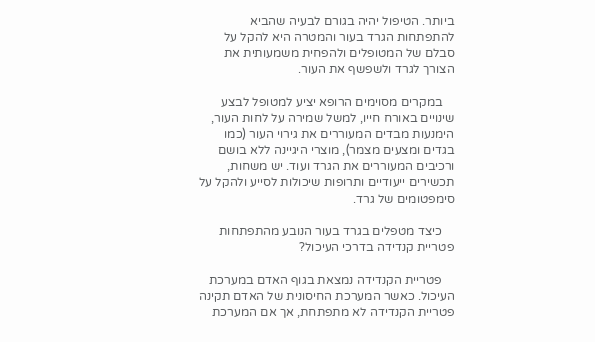ביותר. הטיפול יהיה בגורם לבעיה שהביא להתפתחות הגרד בעור והמטרה היא להקל על סבלם של המטופלים ולהפחית משמעותית את הצורך לגרד ולשפשף את העור.

    במקרים מסוימים הרופא יציע למטופל לבצע שינויים באורח חייו, למשל שמירה על לחות העור, הימנעות מבדים המעוררים את גירוי העור (כמו בגדים ומצעים מצמר), מוצרי היגיינה ללא בושם ורכיבים המעוררים את הגרד ועוד. יש משחות, תכשירים ייעודיים ותרופות שיכולות לסייע ולהקל על סימפטומים של גרד.

    כיצד מטפלים בגרד בעור הנובע מהתפתחות פטריית קנדידה בדרכי העיכול?

    פטריית הקנדידה נמצאת בגוף האדם במערכת העיכול. כאשר המערכת החיסונית של האדם תקינה פטריית הקנדידה לא מתפתחת, אך אם המערכת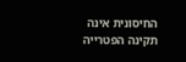החיסונית אינה תקינה הפטרייה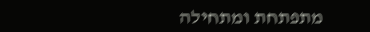מתפתחת ומתחילה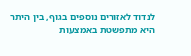לנדוד לאזורים נוספים בגוף, בין היתר היא מתפשטת באמצעות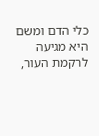כלי הדם ומשם היא מגיעה לרקמת העור,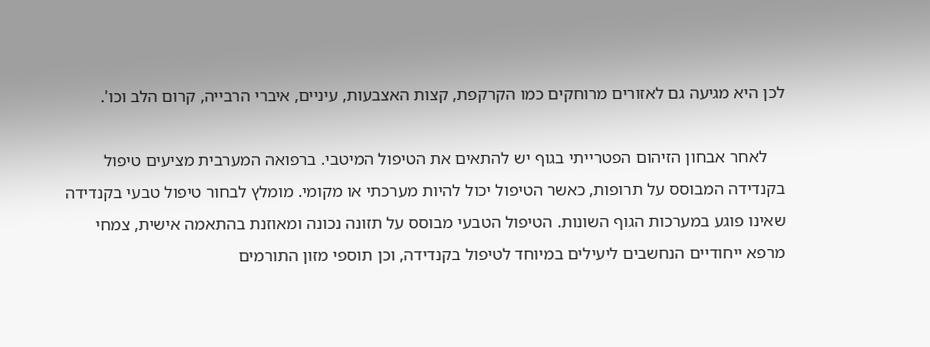לכן היא מגיעה גם לאזורים מרוחקים כמו הקרקפת, קצות האצבעות, עיניים, איברי הרבייה, קרום הלב וכו'.

    לאחר אבחון הזיהום הפטרייתי בגוף יש להתאים את הטיפול המיטבי. ברפואה המערבית מציעים טיפול בקנדידה המבוסס על תרופות, כאשר הטיפול יכול להיות מערכתי או מקומי. מומלץ לבחור טיפול טבעי בקנדידה שאינו פוגע במערכות הגוף השונות. הטיפול הטבעי מבוסס על תזונה נכונה ומאוזנת בהתאמה אישית, צמחי מרפא ייחודיים הנחשבים ליעילים במיוחד לטיפול בקנדידה, וכן תוספי מזון התורמים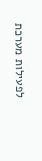לפעילות מערכת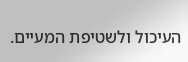העיכול ולשטיפת המעיים.